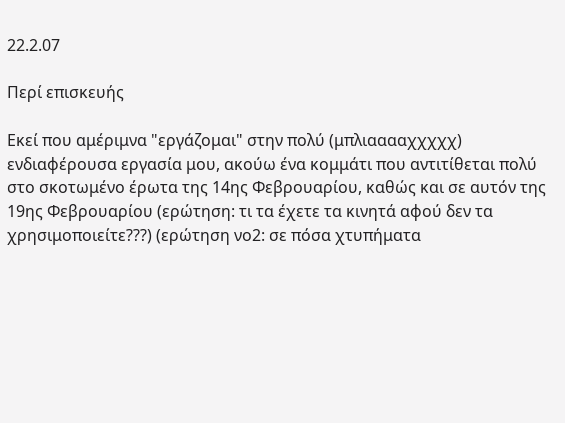22.2.07

Περί επισκευής

Εκεί που αμέριμνα "εργάζομαι" στην πολύ (μπλιααααχχχχχ) ενδιαφέρουσα εργασία μου, ακούω ένα κομμάτι που αντιτίθεται πολύ στο σκοτωμένο έρωτα της 14ης Φεβρουαρίου, καθώς και σε αυτόν της 19ης Φεβρουαρίου (ερώτηση: τι τα έχετε τα κινητά αφού δεν τα χρησιμοποιείτε???) (ερώτηση νο2: σε πόσα χτυπήματα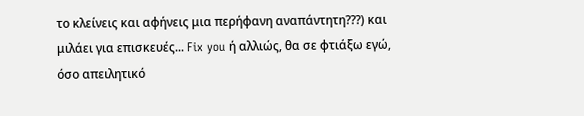το κλείνεις και αφήνεις μια περήφανη αναπάντητη???) και μιλάει για επισκευές... Fix you ή αλλιώς, θα σε φτιάξω εγώ, όσο απειλητικό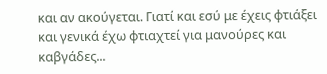και αν ακούγεται. Γιατί και εσύ με έχεις φτιάξει και γενικά έχω φτιαχτεί για μανούρες και καβγάδες...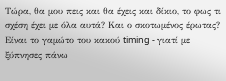Τώρα, θα μου πεις και θα έχεις και δίκιο, το φως τι σχέση έχει με όλα αυτά? Και ο σκοτωμένος έρωτας? Είναι το γαμώτο του κακού timing - γιατί με ξύπνησες πάνω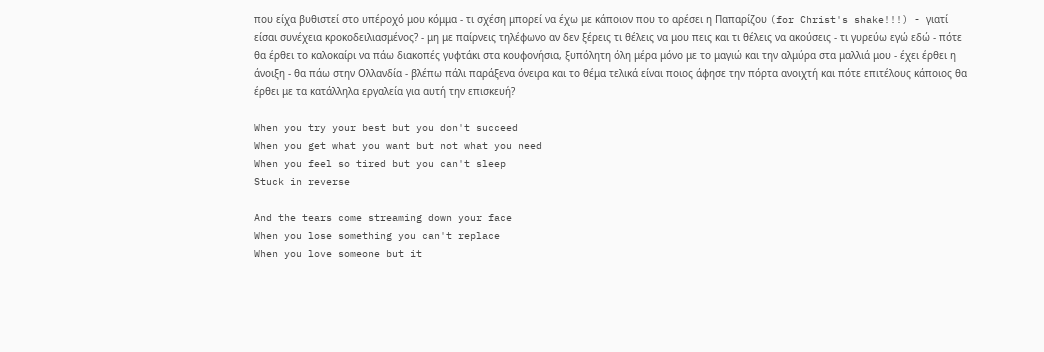που είχα βυθιστεί στο υπέροχό μου κόμμα - τι σχέση μπορεί να έχω με κάποιον που το αρέσει η Παπαρίζου (for Christ's shake!!!) - γιατί είσαι συνέχεια κροκοδειλιασμένος? - μη με παίρνεις τηλέφωνο αν δεν ξέρεις τι θέλεις να μου πεις και τι θέλεις να ακούσεις - τι γυρεύω εγώ εδώ - πότε θα έρθει το καλοκαίρι να πάω διακοπές γυφτάκι στα κουφονήσια, ξυπόλητη όλη μέρα μόνο με το μαγιώ και την αλμύρα στα μαλλιά μου - έχει έρθει η άνοιξη - θα πάω στην Ολλανδία - βλέπω πάλι παράξενα όνειρα και το θέμα τελικά είναι ποιος άφησε την πόρτα ανοιχτή και πότε επιτέλους κάποιος θα έρθει με τα κατάλληλα εργαλεία για αυτή την επισκευή?

When you try your best but you don't succeed
When you get what you want but not what you need
When you feel so tired but you can't sleep
Stuck in reverse

And the tears come streaming down your face
When you lose something you can't replace
When you love someone but it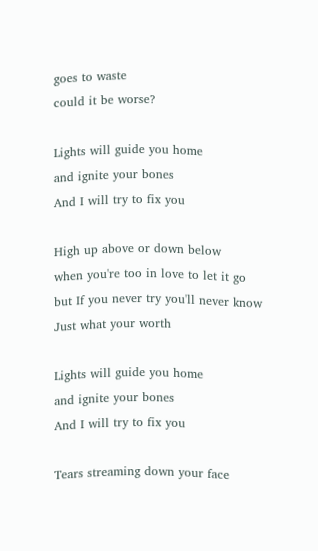goes to waste
could it be worse?

Lights will guide you home
and ignite your bones
And I will try to fix you

High up above or down below
when you're too in love to let it go
but If you never try you'll never know
Just what your worth

Lights will guide you home
and ignite your bones
And I will try to fix you

Tears streaming down your face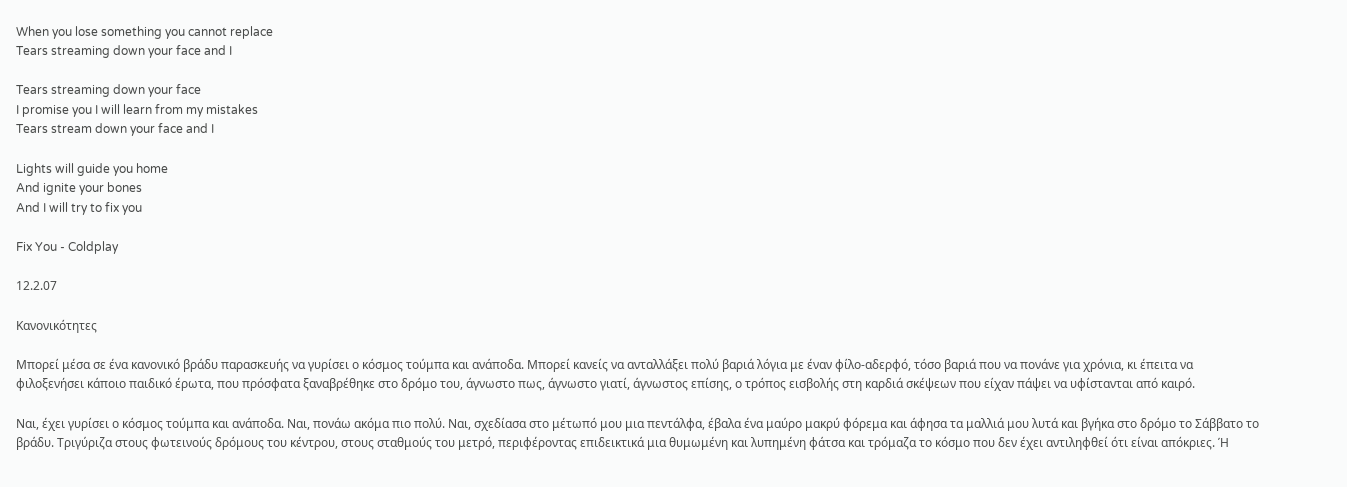When you lose something you cannot replace
Tears streaming down your face and I

Tears streaming down your face
I promise you I will learn from my mistakes
Tears stream down your face and I

Lights will guide you home
And ignite your bones
And I will try to fix you

Fix You - Coldplay

12.2.07

Kανονικότητες

Μπορεί μέσα σε ένα κανονικό βράδυ παρασκευής να γυρίσει ο κόσμος τούμπα και ανάποδα. Μπορεί κανείς να ανταλλάξει πολύ βαριά λόγια με έναν φίλο-αδερφό, τόσο βαριά που να πονάνε για χρόνια, κι έπειτα να φιλοξενήσει κάποιο παιδικό έρωτα, που πρόσφατα ξαναβρέθηκε στο δρόμο του, άγνωστο πως, άγνωστο γιατί, άγνωστος επίσης, ο τρόπος εισβολής στη καρδιά σκέψεων που είχαν πάψει να υφίστανται από καιρό.

Ναι, έχει γυρίσει ο κόσμος τούμπα και ανάποδα. Ναι, πονάω ακόμα πιο πολύ. Ναι, σχεδίασα στο μέτωπό μου μια πεντάλφα, έβαλα ένα μαύρο μακρύ φόρεμα και άφησα τα μαλλιά μου λυτά και βγήκα στο δρόμο το Σάββατο το βράδυ. Τριγύριζα στους φωτεινούς δρόμους του κέντρου, στους σταθμούς του μετρό, περιφέροντας επιδεικτικά μια θυμωμένη και λυπημένη φάτσα και τρόμαζα το κόσμο που δεν έχει αντιληφθεί ότι είναι απόκριες. Ή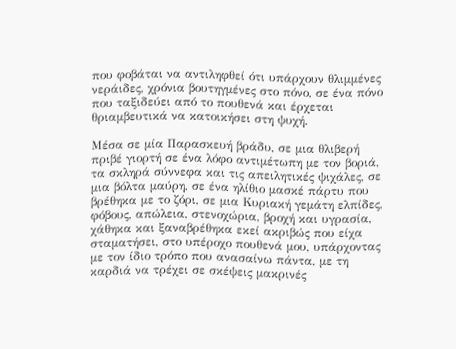που φοβάται να αντιληφθεί ότι υπάρχουν θλιμμένες νεράιδες, χρόνια βουτηγμένες στο πόνο, σε ένα πόνο που ταξιδεύει από το πουθενά και έρχεται θριαμβευτικά να κατοικήσει στη ψυχή.

Μέσα σε μία Παρασκευή βράδυ, σε μια θλιβερή πριβέ γιορτή σε ένα λόφο αντιμέτωπη με τον βοριά, τα σκληρά σύννεφα και τις απειλητικές ψιχάλες, σε μια βόλτα μαύρη, σε ένα ηλίθιο μασκέ πάρτυ που βρέθηκα με το ζόρι, σε μια Κυριακή γεμάτη ελπίδες, φόβους, απώλεια, στενοχώρια, βροχή και υγρασία, χάθηκα και ξαναβρέθηκα εκεί ακριβώς που είχα σταματήσει, στο υπέροχο πουθενά μου, υπάρχοντας με τον ίδιο τρόπο που ανασαίνω πάντα, με τη καρδιά να τρέχει σε σκέψεις μακρινές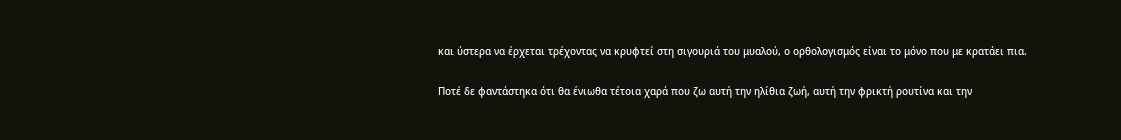και ύστερα να έρχεται τρέχοντας να κρυφτεί στη σιγουριά του μυαλού, ο ορθολογισμός είναι το μόνο που με κρατάει πια.

Ποτέ δε φαντάστηκα ότι θα ένιωθα τέτοια χαρά που ζω αυτή την ηλίθια ζωή, αυτή την φρικτή ρουτίνα και την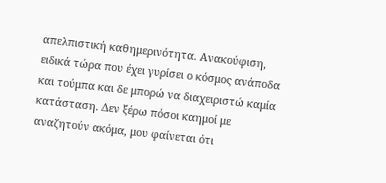απελπιστική καθημερινότητα. Ανακούφιση, ειδικά τώρα που έχει γυρίσει ο κόσμος ανάποδα και τούμπα και δε μπορώ να διαχειριστώ καμία κατάσταση. Δεν ξέρω πόσοι καημοί με αναζητούν ακόμα, μου φαίνεται ότι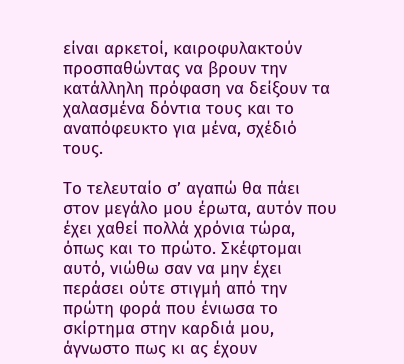είναι αρκετοί, καιροφυλακτούν προσπαθώντας να βρουν την κατάλληλη πρόφαση να δείξουν τα χαλασμένα δόντια τους και το αναπόφευκτο για μένα, σχέδιό τους.

Το τελευταίο σ’ αγαπώ θα πάει στον μεγάλο μου έρωτα, αυτόν που έχει χαθεί πολλά χρόνια τώρα, όπως και το πρώτο. Σκέφτομαι αυτό, νιώθω σαν να μην έχει περάσει ούτε στιγμή από την πρώτη φορά που ένιωσα το σκίρτημα στην καρδιά μου, άγνωστο πως κι ας έχουν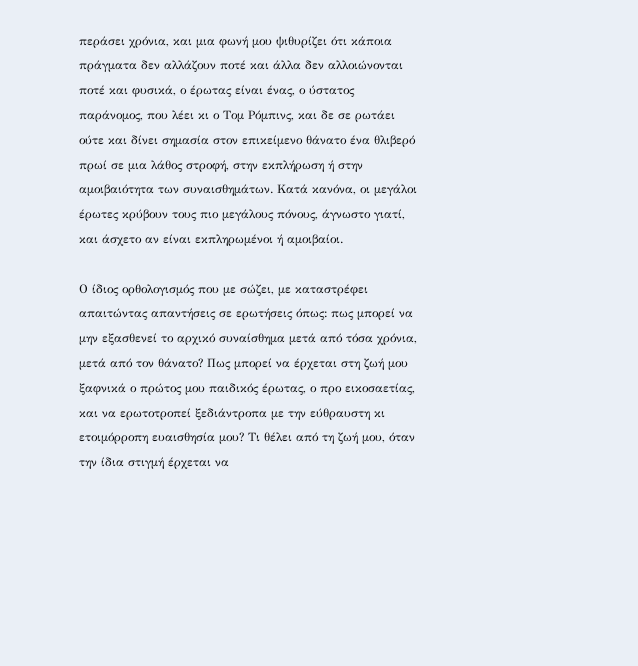περάσει χρόνια, και μια φωνή μου ψιθυρίζει ότι κάποια πράγματα δεν αλλάζουν ποτέ και άλλα δεν αλλοιώνονται ποτέ και φυσικά, ο έρωτας είναι ένας, ο ύστατος παράνομος, που λέει κι ο Τομ Ρόμπινς, και δε σε ρωτάει ούτε και δίνει σημασία στον επικείμενο θάνατο ένα θλιβερό πρωί σε μια λάθος στροφή, στην εκπλήρωση ή στην αμοιβαιότητα των συναισθημάτων. Κατά κανόνα, οι μεγάλοι έρωτες κρύβουν τους πιο μεγάλους πόνους, άγνωστο γιατί, και άσχετο αν είναι εκπληρωμένοι ή αμοιβαίοι.

Ο ίδιος ορθολογισμός που με σώζει, με καταστρέφει απαιτώντας απαντήσεις σε ερωτήσεις όπως: πως μπορεί να μην εξασθενεί το αρχικό συναίσθημα μετά από τόσα χρόνια, μετά από τον θάνατο? Πως μπορεί να έρχεται στη ζωή μου ξαφνικά ο πρώτος μου παιδικός έρωτας, ο προ εικοσαετίας, και να ερωτοτροπεί ξεδιάντροπα με την εύθραυστη κι ετοιμόρροπη ευαισθησία μου? Τι θέλει από τη ζωή μου, όταν την ίδια στιγμή έρχεται να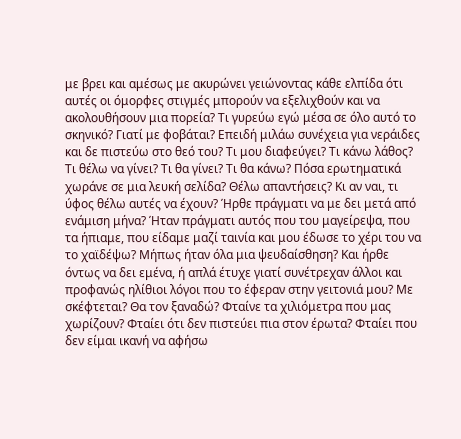με βρει και αμέσως με ακυρώνει γειώνοντας κάθε ελπίδα ότι αυτές οι όμορφες στιγμές μπορούν να εξελιχθούν και να ακολουθήσουν μια πορεία? Τι γυρεύω εγώ μέσα σε όλο αυτό το σκηνικό? Γιατί με φοβάται? Επειδή μιλάω συνέχεια για νεράιδες και δε πιστεύω στο θεό του? Τι μου διαφεύγει? Τι κάνω λάθος? Τι θέλω να γίνει? Τι θα γίνει? Τι θα κάνω? Πόσα ερωτηματικά χωράνε σε μια λευκή σελίδα? Θέλω απαντήσεις? Κι αν ναι, τι ύφος θέλω αυτές να έχουν? Ήρθε πράγματι να με δει μετά από ενάμιση μήνα? Ήταν πράγματι αυτός που του μαγείρεψα, που τα ήπιαμε, που είδαμε μαζί ταινία και μου έδωσε το χέρι του να το χαϊδέψω? Μήπως ήταν όλα μια ψευδαίσθηση? Και ήρθε όντως να δει εμένα, ή απλά έτυχε γιατί συνέτρεχαν άλλοι και προφανώς ηλίθιοι λόγοι που το έφεραν στην γειτονιά μου? Με σκέφτεται? Θα τον ξαναδώ? Φταίνε τα χιλιόμετρα που μας χωρίζουν? Φταίει ότι δεν πιστεύει πια στον έρωτα? Φταίει που δεν είμαι ικανή να αφήσω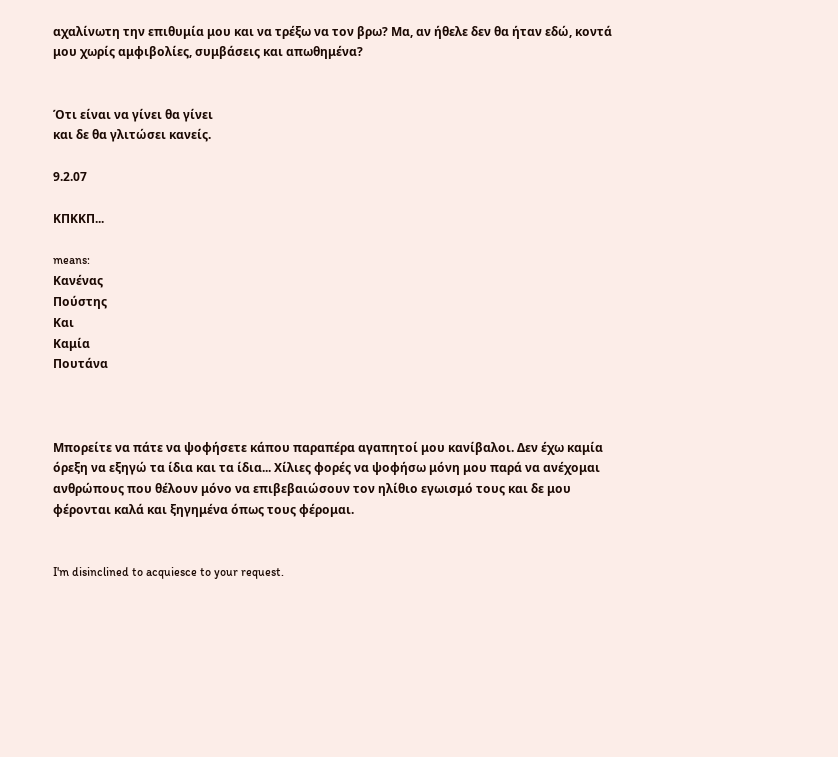αχαλίνωτη την επιθυμία μου και να τρέξω να τον βρω? Μα, αν ήθελε δεν θα ήταν εδώ, κοντά μου χωρίς αμφιβολίες, συμβάσεις και απωθημένα?


Ότι είναι να γίνει θα γίνει
και δε θα γλιτώσει κανείς.

9.2.07

ΚΠΚΚΠ...

means:
Κανένας
Πούστης
Και
Καμία
Πουτάνα



Μπορείτε να πάτε να ψοφήσετε κάπου παραπέρα αγαπητοί μου κανίβαλοι. Δεν έχω καμία όρεξη να εξηγώ τα ίδια και τα ίδια... Χίλιες φορές να ψοφήσω μόνη μου παρά να ανέχομαι ανθρώπους που θέλουν μόνο να επιβεβαιώσουν τον ηλίθιο εγωισμό τους και δε μου φέρονται καλά και ξηγημένα όπως τους φέρομαι.


I'm disinclined to acquiesce to your request.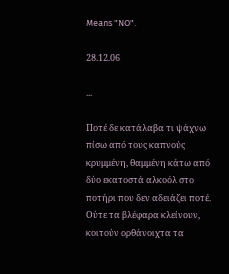Means "NO".

28.12.06

...

Ποτέ δε κατάλαβα τι ψάχνω πίσω από τους καπνούς κρυμμένη, θαμμένη κάτω από δύο εκατοστά αλκοόλ στο ποτήρι που δεν αδειάζει ποτέ. Ούτε τα βλέφαρα κλείνουν, κοιτούν ορθάνοιχτα τα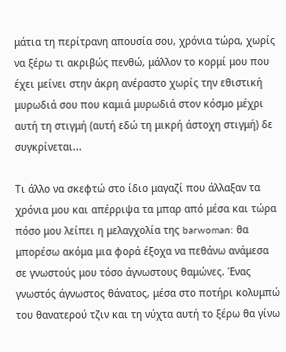μάτια τη περίτρανη απουσία σου, χρόνια τώρα, χωρίς να ξέρω τι ακριβώς πενθώ, μάλλον το κορμί μου που έχει μείνει στην άκρη ανέραστο χωρίς την εθιστική μυρωδιά σου που καμιά μυρωδιά στον κόσμο μέχρι αυτή τη στιγμή (αυτή εδώ τη μικρή άστοχη στιγμή) δε συγκρίνεται...

Τι άλλο να σκεφτώ στο ίδιο μαγαζί που άλλαξαν τα χρόνια μου και απέρριψα τα μπαρ από μέσα και τώρα πόσο μου λείπει η μελαγχολία της barwoman: θα μπορέσω ακόμα μια φορά έξοχα να πεθάνω ανάμεσα σε γνωστούς μου τόσο άγνωστους θαμώνες. Ένας γνωστός άγνωστος θάνατος, μέσα στο ποτήρι κολυμπώ του θανατερού τζιν και τη νύχτα αυτή το ξέρω θα γίνω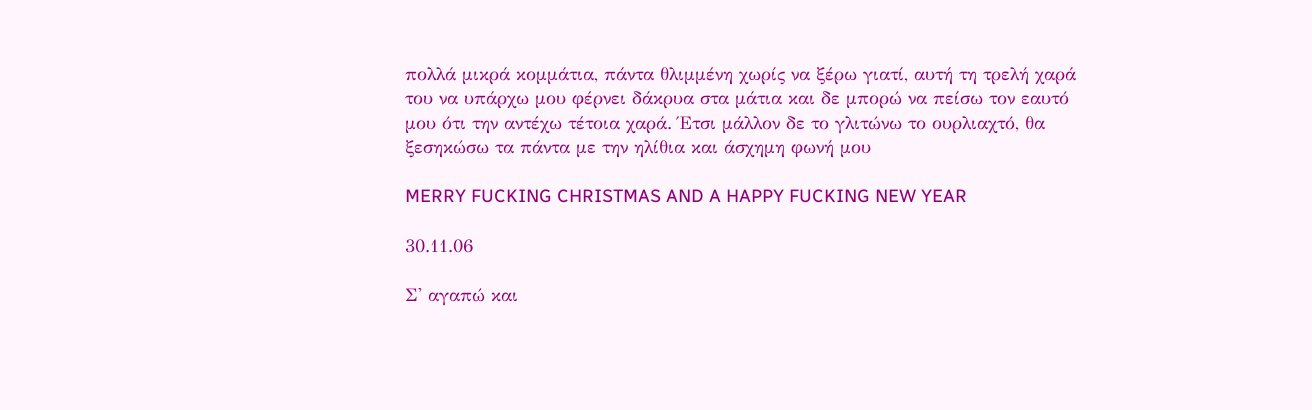πολλά μικρά κομμάτια, πάντα θλιμμένη χωρίς να ξέρω γιατί, αυτή τη τρελή χαρά του να υπάρχω μου φέρνει δάκρυα στα μάτια και δε μπορώ να πείσω τον εαυτό μου ότι την αντέχω τέτοια χαρά. Έτσι μάλλον δε το γλιτώνω το ουρλιαχτό, θα ξεσηκώσω τα πάντα με την ηλίθια και άσχημη φωνή μου

MERRY FUCKING CHRISTMAS AND A HAPPY FUCKING NEW YEAR

30.11.06

Σ' αγαπώ και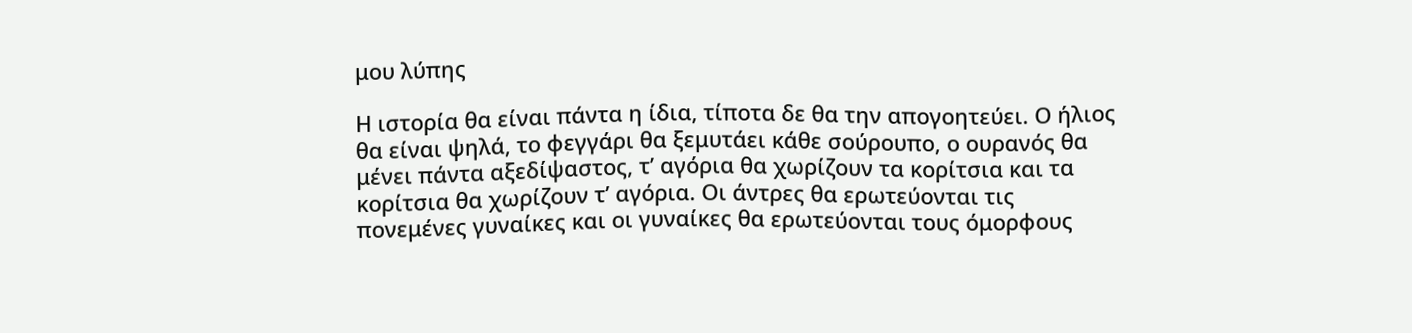μου λύπης

Η ιστορία θα είναι πάντα η ίδια, τίποτα δε θα την απογοητεύει. Ο ήλιος θα είναι ψηλά, το φεγγάρι θα ξεμυτάει κάθε σούρουπο, ο ουρανός θα μένει πάντα αξεδίψαστος, τ’ αγόρια θα χωρίζουν τα κορίτσια και τα κορίτσια θα χωρίζουν τ’ αγόρια. Οι άντρες θα ερωτεύονται τις πονεμένες γυναίκες και οι γυναίκες θα ερωτεύονται τους όμορφους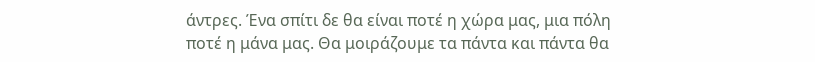άντρες. Ένα σπίτι δε θα είναι ποτέ η χώρα μας, μια πόλη ποτέ η μάνα μας. Θα μοιράζουμε τα πάντα και πάντα θα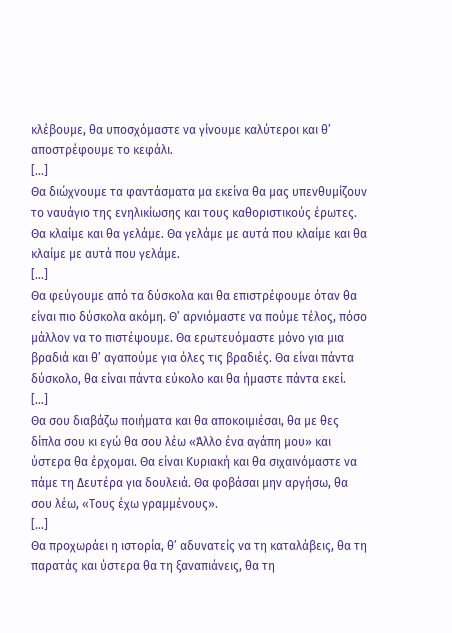κλέβουμε, θα υποσχόμαστε να γίνουμε καλύτεροι και θ’ αποστρέφουμε το κεφάλι.
[...]
Θα διώχνουμε τα φαντάσματα μα εκείνα θα μας υπενθυμίζουν το ναυάγιο της ενηλικίωσης και τους καθοριστικούς έρωτες. Θα κλαίμε και θα γελάμε. Θα γελάμε με αυτά που κλαίμε και θα κλαίμε με αυτά που γελάμε.
[...]
Θα φεύγουμε από τα δύσκολα και θα επιστρέφουμε όταν θα είναι πιο δύσκολα ακόμη. Θ’ αρνιόμαστε να πούμε τέλος, πόσο μάλλον να το πιστέψουμε. Θα ερωτευόμαστε μόνο για μια βραδιά και θ’ αγαπούμε για όλες τις βραδιές. Θα είναι πάντα δύσκολο, θα είναι πάντα εύκολο και θα ήμαστε πάντα εκεί.
[...]
Θα σου διαβάζω ποιήματα και θα αποκοιμιέσαι, θα με θες δίπλα σου κι εγώ θα σου λέω «Άλλο ένα αγάπη μου» και ύστερα θα έρχομαι. Θα είναι Κυριακή και θα σιχαινόμαστε να πάμε τη Δευτέρα για δουλειά. Θα φοβάσαι μην αργήσω, θα σου λέω, «Τους έχω γραμμένους».
[...]
Θα προχωράει η ιστορία, θ’ αδυνατείς να τη καταλάβεις, θα τη παρατάς και ύστερα θα τη ξαναπιάνεις, θα τη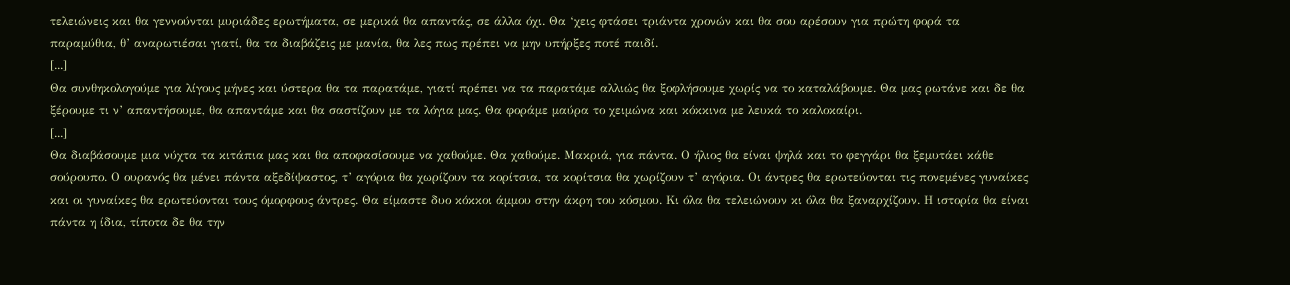τελειώνεις και θα γεννούνται μυριάδες ερωτήματα, σε μερικά θα απαντάς, σε άλλα όχι. Θα ‘χεις φτάσει τριάντα χρονών και θα σου αρέσουν για πρώτη φορά τα παραμύθια, θ’ αναρωτιέσαι γιατί, θα τα διαβάζεις με μανία, θα λες πως πρέπει να μην υπήρξες ποτέ παιδί.
[...]
Θα συνθηκολογούμε για λίγους μήνες και ύστερα θα τα παρατάμε, γιατί πρέπει να τα παρατάμε αλλιώς θα ξοφλήσουμε χωρίς να το καταλάβουμε. Θα μας ρωτάνε και δε θα ξέρουμε τι ν’ απαντήσουμε, θα απαντάμε και θα σαστίζουν με τα λόγια μας. Θα φοράμε μαύρα το χειμώνα και κόκκινα με λευκά το καλοκαίρι.
[...]
Θα διαβάσουμε μια νύχτα τα κιτάπια μας και θα αποφασίσουμε να χαθούμε. Θα χαθούμε. Μακριά, για πάντα. Ο ήλιος θα είναι ψηλά και το φεγγάρι θα ξεμυτάει κάθε σούρουπο. Ο ουρανός θα μένει πάντα αξεδίψαστος, τ’ αγόρια θα χωρίζουν τα κορίτσια, τα κορίτσια θα χωρίζουν τ’ αγόρια. Οι άντρες θα ερωτεύονται τις πονεμένες γυναίκες και οι γυναίκες θα ερωτεύονται τους όμορφους άντρες. Θα είμαστε δυο κόκκοι άμμου στην άκρη του κόσμου. Κι όλα θα τελειώνουν κι όλα θα ξαναρχίζουν. Η ιστορία θα είναι πάντα η ίδια, τίποτα δε θα την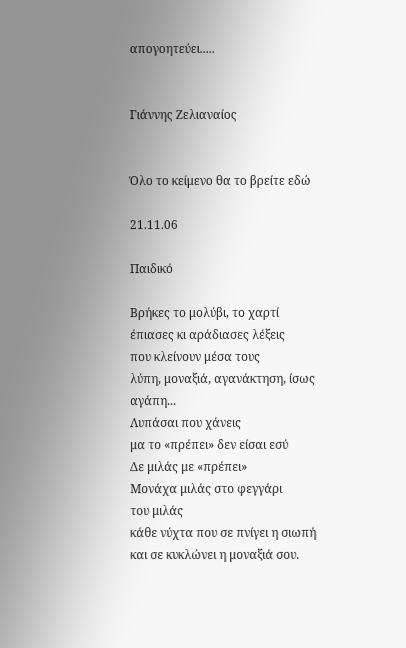απογοητεύει.....


Γιάννης Ζελιαναίος


Όλο το κείμενο θα το βρείτε εδώ

21.11.06

Παιδικό

Βρήκες το μολύβι, το χαρτί
έπιασες κι αράδιασες λέξεις
που κλείνουν μέσα τους
λύπη, μοναξιά, αγανάκτηση, ίσως αγάπη...
Λυπάσαι που χάνεις
μα το «πρέπει» δεν είσαι εσύ
Δε μιλάς με «πρέπει»
Μονάχα μιλάς στο φεγγάρι
του μιλάς
κάθε νύχτα που σε πνίγει η σιωπή
και σε κυκλώνει η μοναξιά σου.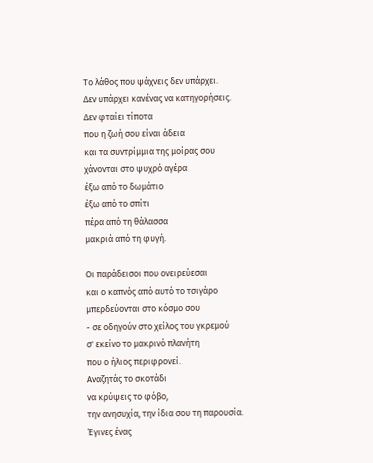Το λάθος που ψάχνεις δεν υπάρχει.
Δεν υπάρχει κανένας να κατηγορήσεις.
Δεν φταίει τίποτα
που η ζωή σου είναι άδεια
και τα συντρίμμια της μοίρας σου
χάνονται στο ψυχρό αγέρα
έξω από το δωμάτιο
έξω από το σπίτι
πέρα από τη θάλασσα
μακριά από τη φυγή.

Οι παράδεισοι που ονειρεύεσαι
και ο καπνός από αυτό το τσιγάρο
μπερδεύονται στο κόσμο σου
- σε οδηγούν στο χείλος του γκρεμού
σ' εκείνο το μακρινό πλανήτη
που ο ήλιος περιφρονεί.
Αναζητάς το σκοτάδι
να κρύψεις το φόβο,
την ανησυχία, την ίδια σου τη παρουσία.
Έγινες ένας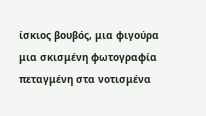ίσκιος βουβός, μια φιγούρα
μια σκισμένη φωτογραφία
πεταγμένη στα νοτισμένα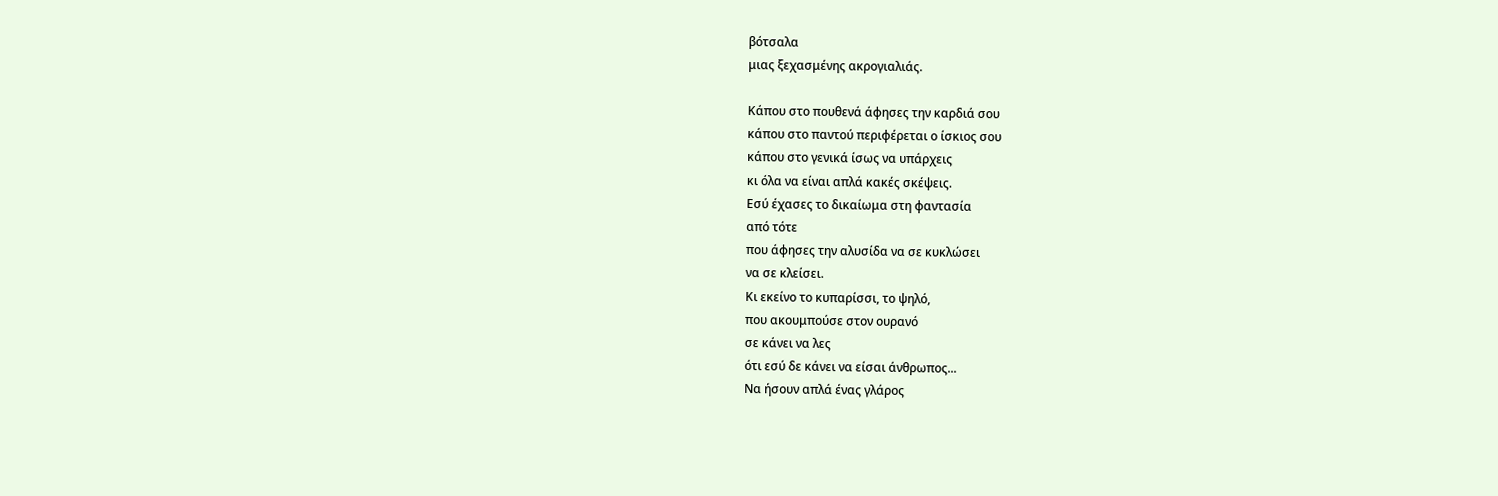βότσαλα
μιας ξεχασμένης ακρογιαλιάς.

Κάπου στο πουθενά άφησες την καρδιά σου
κάπου στο παντού περιφέρεται ο ίσκιος σου
κάπου στο γενικά ίσως να υπάρχεις
κι όλα να είναι απλά κακές σκέψεις.
Εσύ έχασες το δικαίωμα στη φαντασία
από τότε
που άφησες την αλυσίδα να σε κυκλώσει
να σε κλείσει.
Κι εκείνο το κυπαρίσσι, το ψηλό,
που ακουμπούσε στον ουρανό
σε κάνει να λες
ότι εσύ δε κάνει να είσαι άνθρωπος...
Να ήσουν απλά ένας γλάρος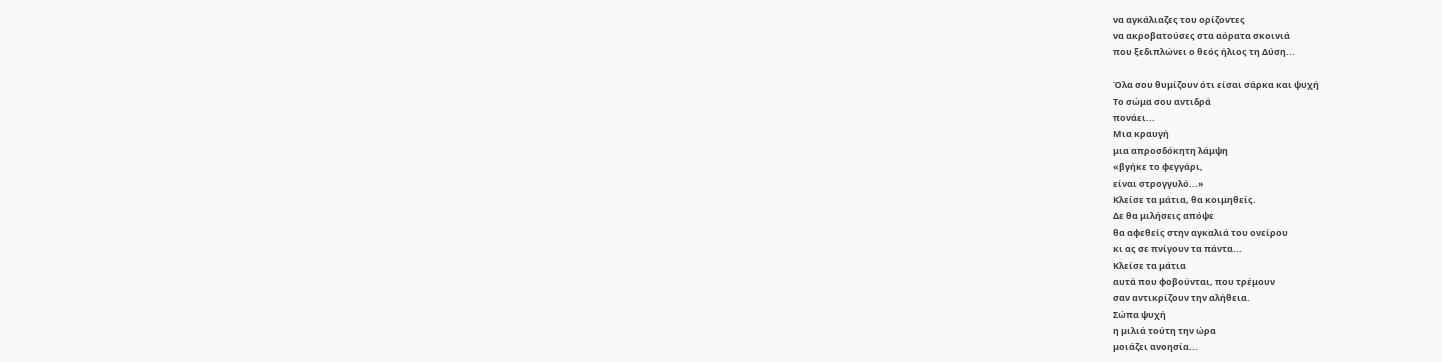να αγκάλιαζες του ορίζοντες
να ακροβατούσες στα αόρατα σκοινιά
που ξεδιπλώνει ο θεός ήλιος τη Δύση...

Όλα σου θυμίζουν ότι είσαι σάρκα και ψυχή
Το σώμα σου αντιδρά
πονάει...
Μια κραυγή
μια απροσδόκητη λάμψη
«βγήκε το φεγγάρι,
είναι στρογγυλό...»
Κλείσε τα μάτια, θα κοιμηθείς.
Δε θα μιλήσεις απόψε
θα αφεθείς στην αγκαλιά του ονείρου
κι ας σε πνίγουν τα πάντα...
Κλείσε τα μάτια
αυτά που φοβούνται, που τρέμουν
σαν αντικρίζουν την αλήθεια.
Σώπα ψυχή
η μιλιά τούτη την ώρα
μοιάζει ανοησία...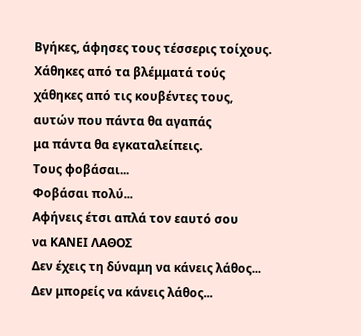Βγήκες, άφησες τους τέσσερις τοίχους.
Χάθηκες από τα βλέμματά τούς
χάθηκες από τις κουβέντες τους,
αυτών που πάντα θα αγαπάς
μα πάντα θα εγκαταλείπεις.
Τους φοβάσαι...
Φοβάσαι πολύ...
Αφήνεις έτσι απλά τον εαυτό σου
να ΚΑΝΕΙ ΛΑΘΟΣ
Δεν έχεις τη δύναμη να κάνεις λάθος...
Δεν μπορείς να κάνεις λάθος...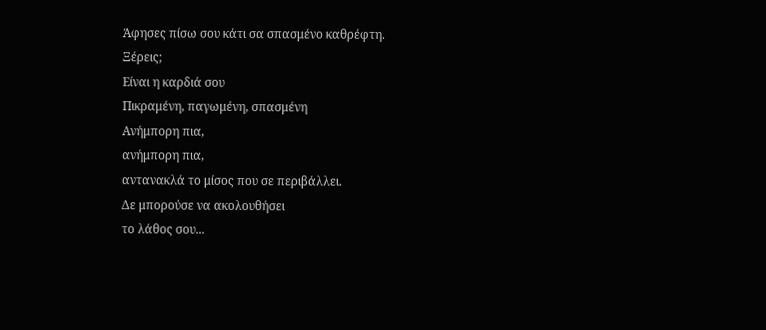Άφησες πίσω σου κάτι σα σπασμένο καθρέφτη.
Ξέρεις;
Είναι η καρδιά σου
Πικραμένη, παγωμένη, σπασμένη
Ανήμπορη πια,
ανήμπορη πια,
αντανακλά το μίσος που σε περιβάλλει.
Δε μπορούσε να ακολουθήσει
το λάθος σου...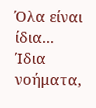Όλα είναι ίδια...
Ίδια
νοήματα,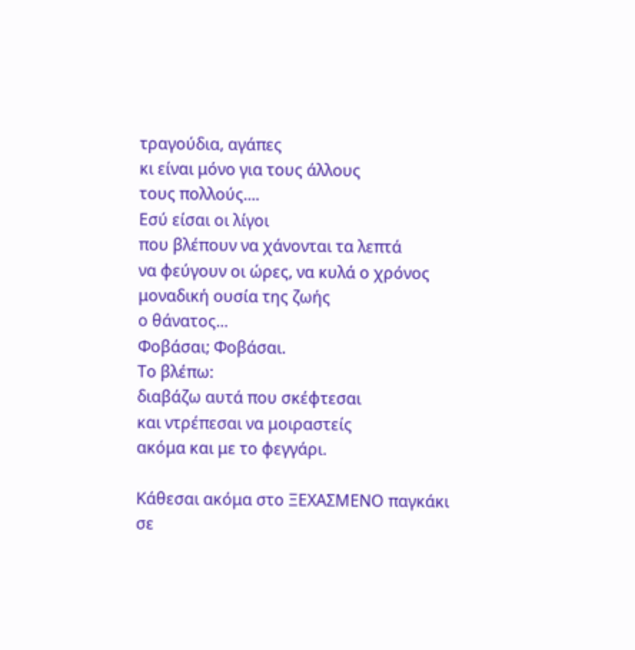τραγούδια, αγάπες
κι είναι μόνο για τους άλλους
τους πολλούς....
Εσύ είσαι οι λίγοι
που βλέπουν να χάνονται τα λεπτά
να φεύγουν οι ώρες, να κυλά ο χρόνος
μοναδική ουσία της ζωής
ο θάνατος...
Φοβάσαι; Φοβάσαι.
Το βλέπω:
διαβάζω αυτά που σκέφτεσαι
και ντρέπεσαι να μοιραστείς
ακόμα και με το φεγγάρι.

Κάθεσαι ακόμα στο ΞΕΧΑΣΜΕΝΟ παγκάκι
σε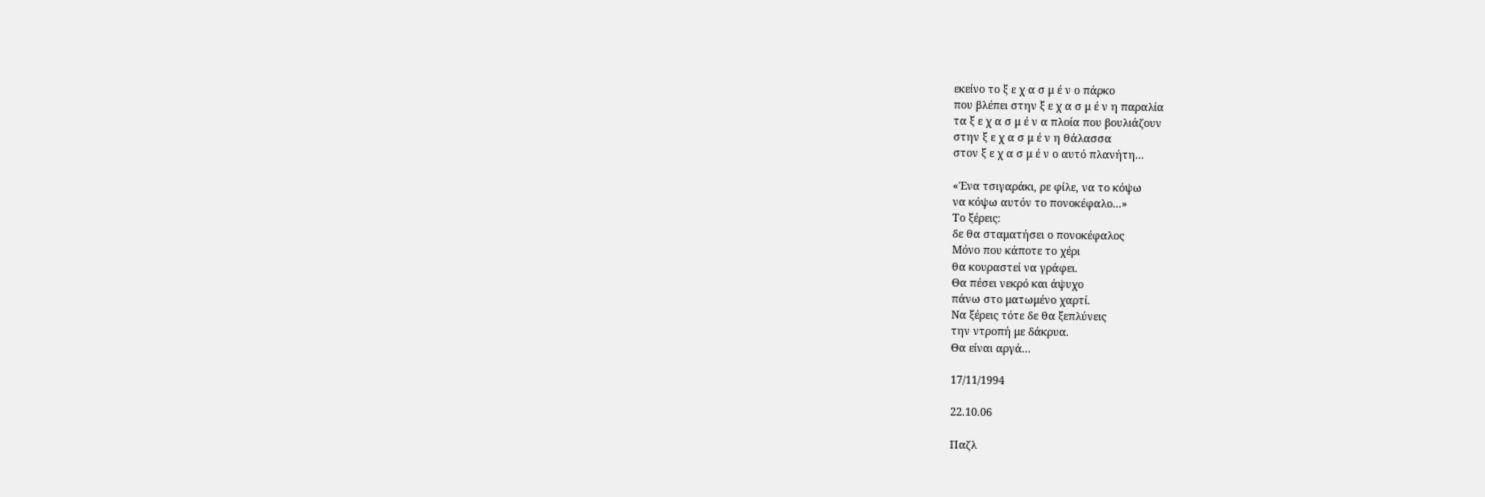εκείνο το ξ ε χ α σ μ έ ν ο πάρκο
που βλέπει στην ξ ε χ α σ μ έ ν η παραλία
τα ξ ε χ α σ μ έ ν α πλοία που βουλιάζουν
στην ξ ε χ α σ μ έ ν η θάλασσα
στον ξ ε χ α σ μ έ ν ο αυτό πλανήτη...

«Ένα τσιγαράκι, ρε φίλε, να το κόψω
να κόψω αυτόν το πονοκέφαλο...»
Το ξέρεις:
δε θα σταματήσει ο πονοκέφαλος
Μόνο που κάποτε το χέρι
θα κουραστεί να γράφει.
Θα πέσει νεκρό και άψυχο
πάνω στο ματωμένο χαρτί.
Να ξέρεις τότε δε θα ξεπλύνεις
την ντροπή με δάκρυα.
Θα είναι αργά...

17/11/1994

22.10.06

Παζλ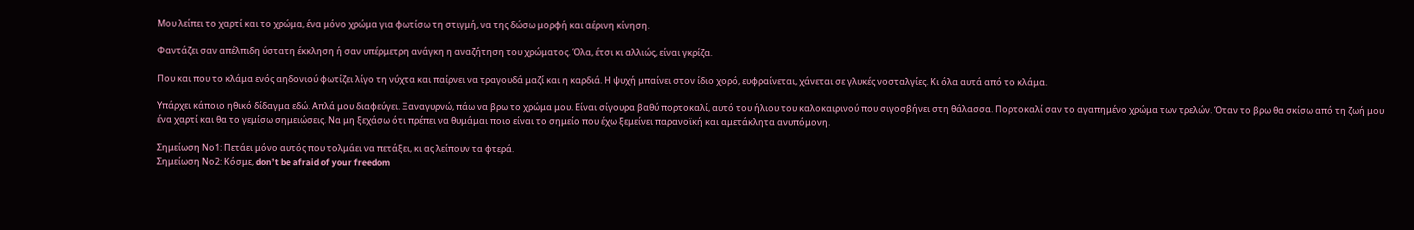Μου λείπει το χαρτί και το χρώμα, ένα μόνο χρώμα για φωτίσω τη στιγμή, να της δώσω μορφή και αέρινη κίνηση.

Φαντάζει σαν απέλπιδη ύστατη έκκληση ή σαν υπέρμετρη ανάγκη η αναζήτηση του χρώματος. Όλα, έτσι κι αλλιώς, είναι γκρίζα.

Που και που το κλάμα ενός αηδονιού φωτίζει λίγο τη νύχτα και παίρνει να τραγουδά μαζί και η καρδιά. Η ψυχή μπαίνει στον ίδιο χορό, ευφραίνεται, χάνεται σε γλυκές νοσταλγίες. Κι όλα αυτά από το κλάμα.

Υπάρχει κάποιο ηθικό δίδαγμα εδώ. Απλά μου διαφεύγει. Ξαναγυρνώ, πάω να βρω το χρώμα μου. Είναι σίγουρα βαθύ πορτοκαλί, αυτό του ήλιου του καλοκαιρινού που σιγοσβήνει στη θάλασσα. Πορτοκαλί σαν το αγαπημένο χρώμα των τρελών. Όταν το βρω θα σκίσω από τη ζωή μου ένα χαρτί και θα το γεμίσω σημειώσεις. Να μη ξεχάσω ότι πρέπει να θυμάμαι ποιο είναι το σημείο που έχω ξεμείνει παρανοϊκή και αμετάκλητα ανυπόμονη.

Σημείωση Νο1: Πετάει μόνο αυτός που τολμάει να πετάξει, κι ας λείπουν τα φτερά.
Σημείωση Νο2: Κόσμε, don’t be afraid of your freedom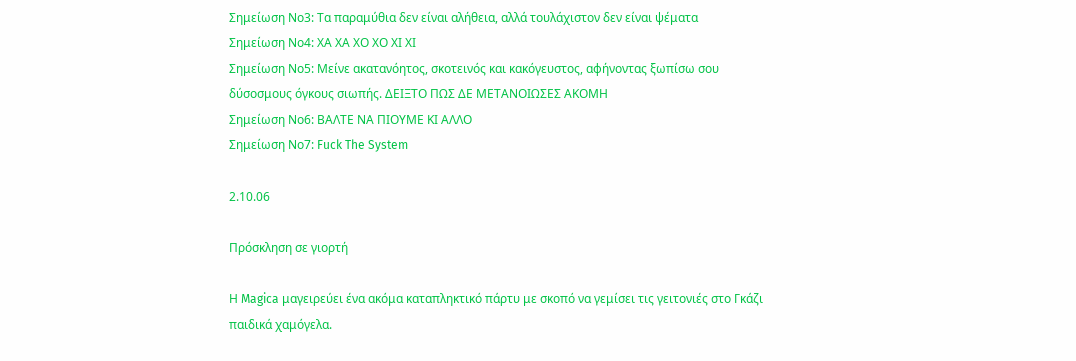Σημείωση Νο3: Τα παραμύθια δεν είναι αλήθεια, αλλά τουλάχιστον δεν είναι ψέματα
Σημείωση Νο4: ΧΑ ΧΑ ΧΟ ΧΟ ΧΙ ΧΙ
Σημείωση Νο5: Μείνε ακατανόητος, σκοτεινός και κακόγευστος, αφήνοντας ξωπίσω σου δύσοσμους όγκους σιωπής. ΔΕΙΞΤΟ ΠΩΣ ΔΕ ΜΕΤΑΝΟΙΩΣΕΣ ΑΚΟΜΗ
Σημείωση Νο6: ΒΑΛΤΕ ΝΑ ΠΙΟΥΜΕ ΚΙ ΑΛΛΟ
Σημείωση Νο7: Fuck The System

2.10.06

Πρόσκληση σε γιορτή

Η Magica μαγειρεύει ένα ακόμα καταπληκτικό πάρτυ με σκοπό να γεμίσει τις γειτονιές στο Γκάζι παιδικά χαμόγελα.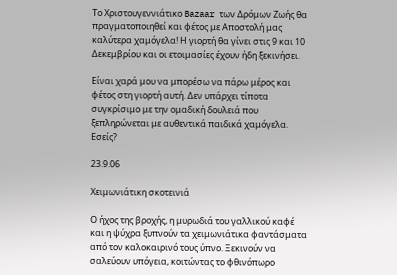Το Χριστουγεννιάτικο Bazaar των Δρόμων Ζωής θα πραγματοποιηθεί και φέτος με Αποστολή μας καλύτερα χαμόγελα! Η γιορτή θα γίνει στις 9 και 10 Δεκεμβρίου και οι ετοιμασίες έχουν ήδη ξεκινήσει.

Είναι χαρά μου να μπορέσω να πάρω μέρος και φέτος στη γιορτή αυτή. Δεν υπάρχει τίποτα συγκρίσιμο με την ομαδική δουλειά που ξεπληρώνεται με αυθεντικά παιδικά χαμόγελα. Εσείς?

23.9.06

Χειμωνιάτικη σκοτεινιά

Ο ήχος της βροχής, η μυρωδιά του γαλλικού καφέ και η ψύχρα ξυπνούν τα χειμωνιάτικα φαντάσματα από τον καλοκαιρινό τους ύπνο. Ξεκινούν να σαλεύουν υπόγεια, κοιτώντας το φθινόπωρο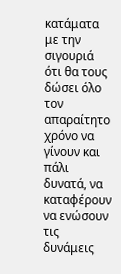κατάματα με την σιγουριά ότι θα τους δώσει όλο τον απαραίτητο χρόνο να γίνουν και πάλι δυνατά, να καταφέρουν να ενώσουν τις δυνάμεις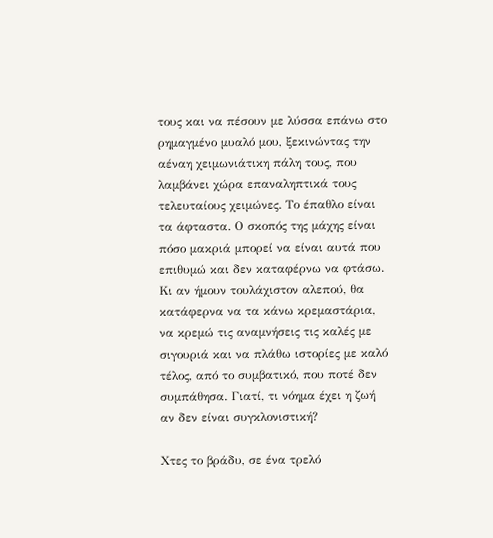τους και να πέσουν με λύσσα επάνω στο ρημαγμένο μυαλό μου, ξεκινώντας την αέναη χειμωνιάτικη πάλη τους, που λαμβάνει χώρα επαναληπτικά τους τελευταίους χειμώνες. Το έπαθλο είναι τα άφταστα. Ο σκοπός της μάχης είναι πόσο μακριά μπορεί να είναι αυτά που επιθυμώ και δεν καταφέρνω να φτάσω. Κι αν ήμουν τουλάχιστον αλεπού, θα κατάφερνα να τα κάνω κρεμαστάρια, να κρεμώ τις αναμνήσεις τις καλές με σιγουριά και να πλάθω ιστορίες με καλό τέλος, από το συμβατικό, που ποτέ δεν συμπάθησα. Γιατί, τι νόημα έχει η ζωή αν δεν είναι συγκλονιστική?

Χτες το βράδυ, σε ένα τρελό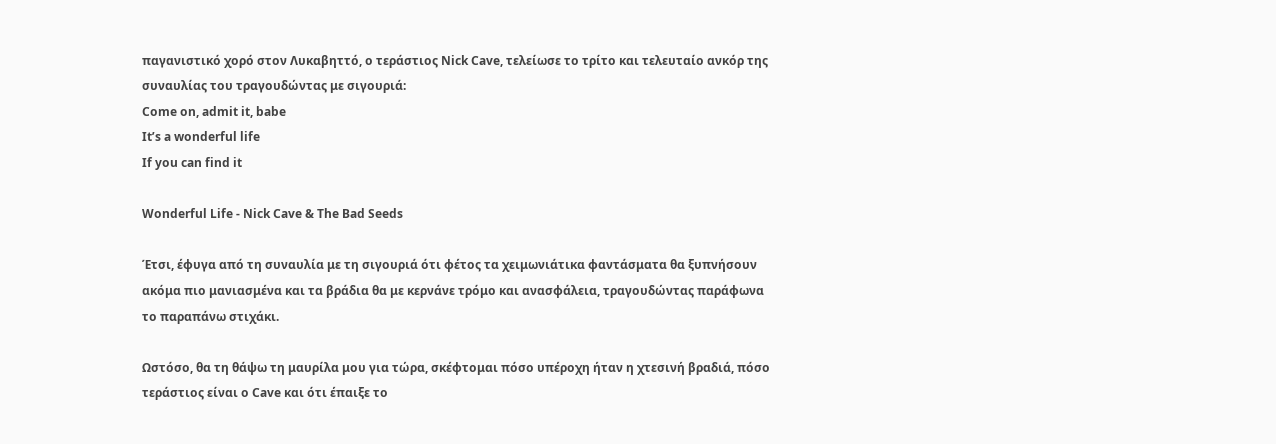παγανιστικό χορό στον Λυκαβηττό, ο τεράστιος Nick Cave, τελείωσε το τρίτο και τελευταίο ανκόρ της συναυλίας του τραγουδώντας με σιγουριά:
Come on, admit it, babe
It’s a wonderful life
If you can find it

Wonderful Life - Nick Cave & The Bad Seeds

Έτσι, έφυγα από τη συναυλία με τη σιγουριά ότι φέτος τα χειμωνιάτικα φαντάσματα θα ξυπνήσουν ακόμα πιο μανιασμένα και τα βράδια θα με κερνάνε τρόμο και ανασφάλεια, τραγουδώντας παράφωνα το παραπάνω στιχάκι.

Ωστόσο, θα τη θάψω τη μαυρίλα μου για τώρα, σκέφτομαι πόσο υπέροχη ήταν η χτεσινή βραδιά, πόσο τεράστιος είναι ο Cave και ότι έπαιξε το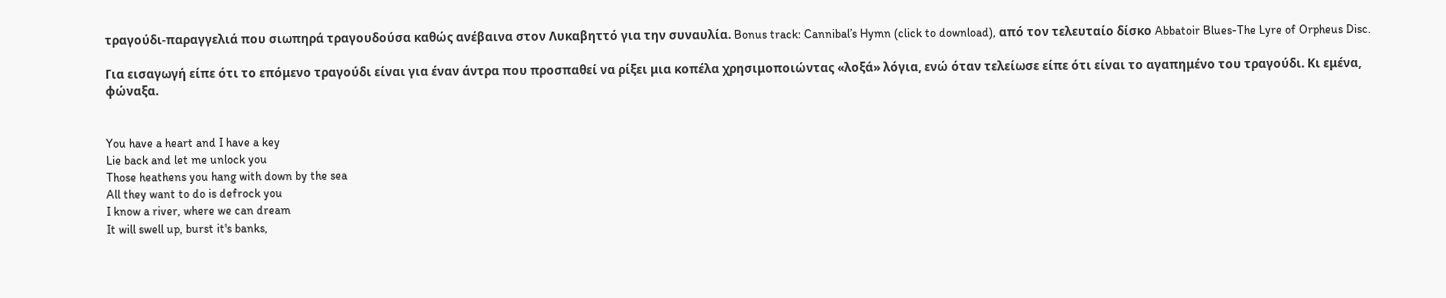τραγούδι-παραγγελιά που σιωπηρά τραγουδούσα καθώς ανέβαινα στον Λυκαβηττό για την συναυλία. Bonus track: Cannibal’s Hymn (click to download), από τον τελευταίο δίσκο Abbatoir Blues-The Lyre of Orpheus Disc.

Για εισαγωγή είπε ότι το επόμενο τραγούδι είναι για έναν άντρα που προσπαθεί να ρίξει μια κοπέλα χρησιμοποιώντας «λοξά» λόγια, ενώ όταν τελείωσε είπε ότι είναι το αγαπημένο του τραγούδι. Κι εμένα, φώναξα.


You have a heart and I have a key
Lie back and let me unlock you
Those heathens you hang with down by the sea
All they want to do is defrock you
I know a river, where we can dream
It will swell up, burst it's banks,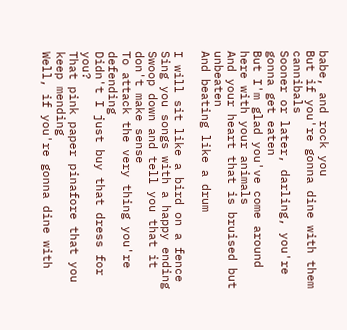babe, and rock you
But if you're gonna dine with them cannibals
Sooner or later, darling, you're gonna get eaten
But I'm glad you've come around
here with your animals
And your heart that is bruised but unbeaten
And beating like a drum

I will sit like a bird on a fence
Sing you songs with a happy ending
Swoop down and tell you that it don't make sense
To attack the very thing you're defending
Didn't I just buy that dress for you?
That pink paper pinafore that you keep mending
Well, if you're gonna dine with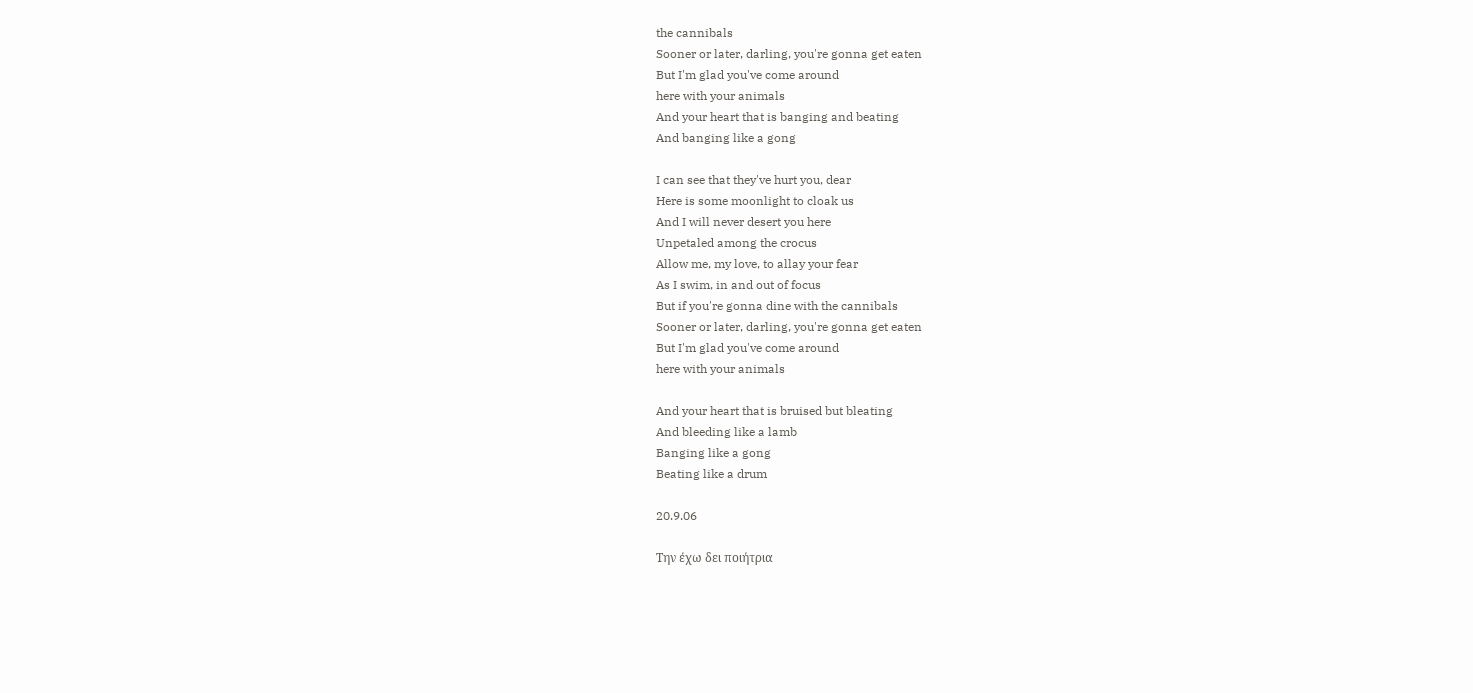the cannibals
Sooner or later, darling, you're gonna get eaten
But I'm glad you've come around
here with your animals
And your heart that is banging and beating
And banging like a gong

I can see that they've hurt you, dear
Here is some moonlight to cloak us
And I will never desert you here
Unpetaled among the crocus
Allow me, my love, to allay your fear
As I swim, in and out of focus
But if you're gonna dine with the cannibals
Sooner or later, darling, you're gonna get eaten
But I'm glad you've come around
here with your animals

And your heart that is bruised but bleating
And bleeding like a lamb
Banging like a gong
Beating like a drum

20.9.06

Την έχω δει ποιήτρια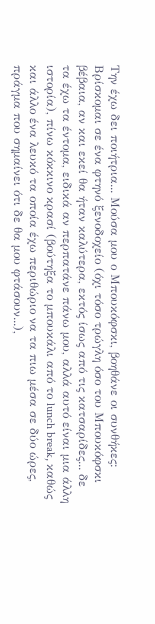Την έχω δει ποιήτρια... Μούσα μου ο Μπουκόφσκι, βοηθάνε οι συνθήκες: Βρίσκομαι σε ένα φτηνό ξενοδοχείο (όχι τόσο τρώγλη όσο του Μπουκόφσκι βέβαια, αν και εκεί θα ήταν καλύτερα, εκτός ίσως από τις κατσαρίδες... δε τα έχω τα έντομα, ειδικά αν περπατάνε πάνω μου, αλλά αυτό είναι μια άλλη ιστορία), πίνω κόκκινο κρασί (βούτηξα το μπουκάλι από το lunch break, καθώς και άλλο ένα λευκό τα οποία έχω περιθώριο να τα πιω μέσα σε δύο ώρες, πράγμα που σημαίνει ότι δε θα μου φτάσουν...),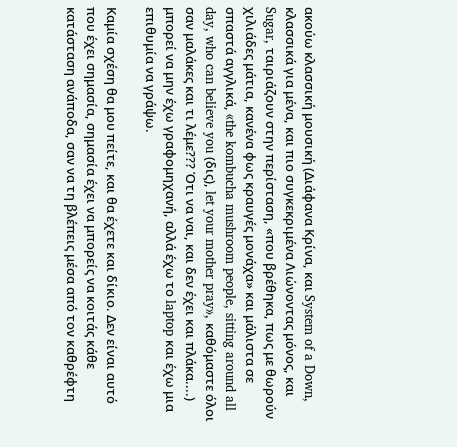ακούω κλασσική μουσική (Διάφανα Κρίνα, και System of a Down, κλασσικά για μένα, και πιο συγκεκριμένα Λιώνοντας μόνος, και Sugar, ταιριάζουν στην περίσταση, «που βρέθηκα, πως με θωρούν χιλιάδες μάτια, κανένα φως κραυγές μονάχα» και μάλιστα σε σπαστά αγγλικά, «the kombucha mushroom people, sitting around all day, who can believe you (δις), let your mother pray», καθόμαστε όλοι σαν μαλάκες και τι λέμε??? Ότι να ναι, και δεν έχει και πλάκα....) μπορεί να μην έχω γραφομηχανή, αλλά έχω το laptop και έχω μια επιθυμία να γράψω.

Καμία σχέση θα μου πείτε, και θα έχετε και δίκιο. Δεν είναι αυτό που έχει σημασία, σημασία έχει να μπορείς να κοιτάς κάθε κατάσταση ανάποδα, σαν να τη βλέπεις μέσα από τον καθρέφτη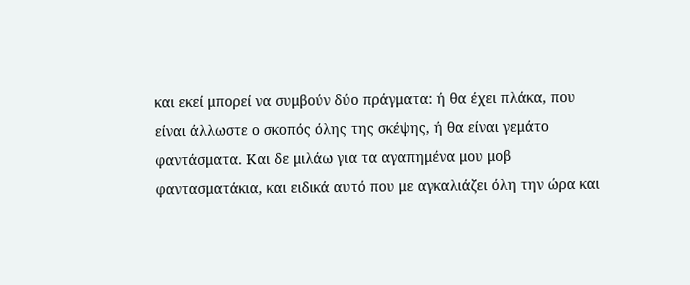και εκεί μπορεί να συμβούν δύο πράγματα: ή θα έχει πλάκα, που είναι άλλωστε ο σκοπός όλης της σκέψης, ή θα είναι γεμάτο φαντάσματα. Και δε μιλάω για τα αγαπημένα μου μοβ φαντασματάκια, και ειδικά αυτό που με αγκαλιάζει όλη την ώρα και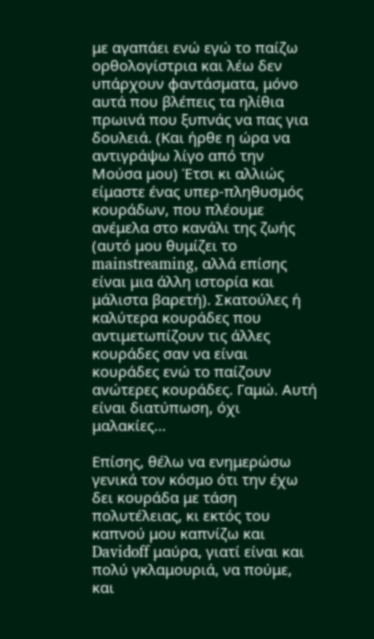με αγαπάει ενώ εγώ το παίζω ορθολογίστρια και λέω δεν υπάρχουν φαντάσματα, μόνο αυτά που βλέπεις τα ηλίθια πρωινά που ξυπνάς να πας για δουλειά. (Και ήρθε η ώρα να αντιγράψω λίγο από την Μούσα μου) Έτσι κι αλλιώς είμαστε ένας υπερ-πληθυσμός κουράδων, που πλέουμε ανέμελα στο κανάλι της ζωής (αυτό μου θυμίζει το mainstreaming, αλλά επίσης είναι μια άλλη ιστορία και μάλιστα βαρετή). Σκατούλες ή καλύτερα κουράδες που αντιμετωπίζουν τις άλλες κουράδες σαν να είναι κουράδες ενώ το παίζουν ανώτερες κουράδες. Γαμώ. Αυτή είναι διατύπωση, όχι μαλακίες...

Επίσης, θέλω να ενημερώσω γενικά τον κόσμο ότι την έχω δει κουράδα με τάση πολυτέλειας, κι εκτός του καπνού μου καπνίζω και Davidoff μαύρα, γιατί είναι και πολύ γκλαμουριά, να πούμε, και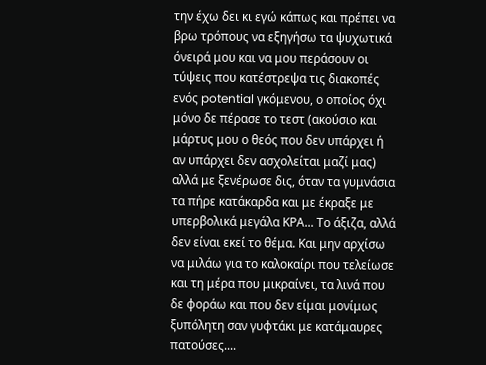την έχω δει κι εγώ κάπως και πρέπει να βρω τρόπους να εξηγήσω τα ψυχωτικά όνειρά μου και να μου περάσουν οι τύψεις που κατέστρεψα τις διακοπές ενός potential γκόμενου, ο οποίος όχι μόνο δε πέρασε το τεστ (ακούσιο και μάρτυς μου ο θεός που δεν υπάρχει ή αν υπάρχει δεν ασχολείται μαζί μας) αλλά με ξενέρωσε δις, όταν τα γυμνάσια τα πήρε κατάκαρδα και με έκραξε με υπερβολικά μεγάλα ΚΡΑ... Το άξιζα, αλλά δεν είναι εκεί το θέμα. Και μην αρχίσω να μιλάω για το καλοκαίρι που τελείωσε και τη μέρα που μικραίνει, τα λινά που δε φοράω και που δεν είμαι μονίμως ξυπόλητη σαν γυφτάκι με κατάμαυρες πατούσες....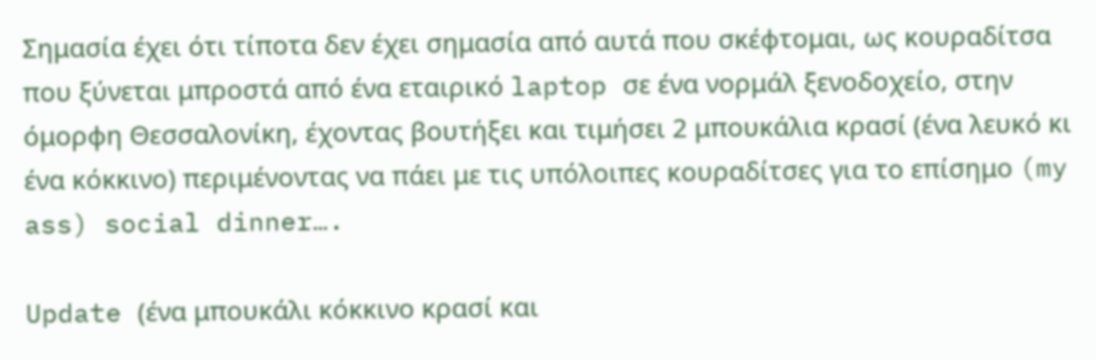Σημασία έχει ότι τίποτα δεν έχει σημασία από αυτά που σκέφτομαι, ως κουραδίτσα που ξύνεται μπροστά από ένα εταιρικό laptop σε ένα νορμάλ ξενοδοχείο, στην όμορφη Θεσσαλονίκη, έχοντας βουτήξει και τιμήσει 2 μπουκάλια κρασί (ένα λευκό κι ένα κόκκινο) περιμένοντας να πάει με τις υπόλοιπες κουραδίτσες για το επίσημο (my ass) social dinner….

Update (ένα μπουκάλι κόκκινο κρασί και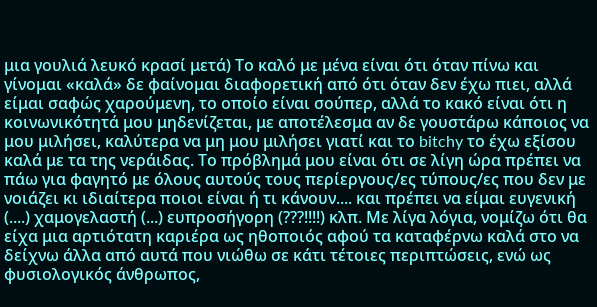μια γουλιά λευκό κρασί μετά) Το καλό με μένα είναι ότι όταν πίνω και γίνομαι «καλά» δε φαίνομαι διαφορετική από ότι όταν δεν έχω πιει, αλλά είμαι σαφώς χαρούμενη, το οποίο είναι σούπερ, αλλά το κακό είναι ότι η κοινωνικότητά μου μηδενίζεται, με αποτέλεσμα αν δε γουστάρω κάποιος να μου μιλήσει, καλύτερα να μη μου μιλήσει γιατί και το bitchy το έχω εξίσου καλά με τα της νεράιδας. Το πρόβλημά μου είναι ότι σε λίγη ώρα πρέπει να πάω για φαγητό με όλους αυτούς τους περίεργους/ες τύπους/ες που δεν με νοιάζει κι ιδιαίτερα ποιοι είναι ή τι κάνουν.... και πρέπει να είμαι ευγενική (....) χαμογελαστή (...) ευπροσήγορη (???!!!!) κλπ. Με λίγα λόγια, νομίζω ότι θα είχα μια αρτιότατη καριέρα ως ηθοποιός αφού τα καταφέρνω καλά στο να δείχνω άλλα από αυτά που νιώθω σε κάτι τέτοιες περιπτώσεις, ενώ ως φυσιολογικός άνθρωπος,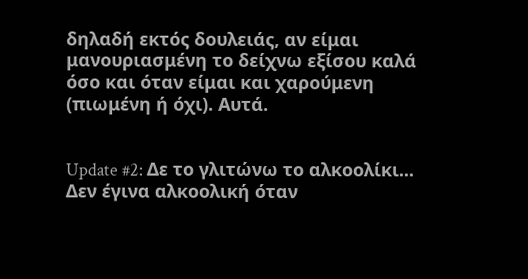δηλαδή εκτός δουλειάς, αν είμαι μανουριασμένη το δείχνω εξίσου καλά όσο και όταν είμαι και χαρούμενη (πιωμένη ή όχι). Αυτά.


Update #2: Δε το γλιτώνω το αλκοολίκι... Δεν έγινα αλκοολική όταν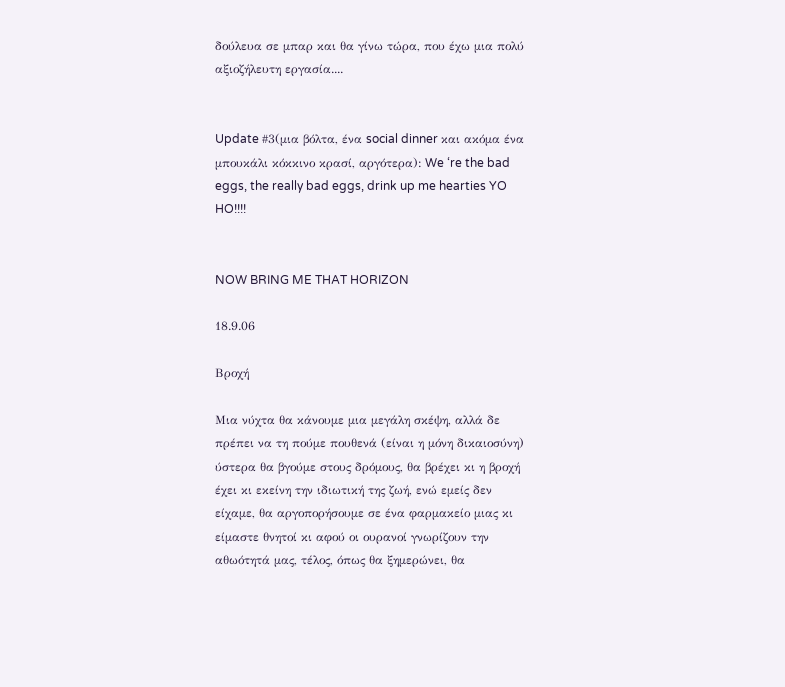δούλευα σε μπαρ και θα γίνω τώρα, που έχω μια πολύ αξιοζήλευτη εργασία....


Update #3(μια βόλτα, ένα social dinner και ακόμα ένα μπουκάλι κόκκινο κρασί, αργότερα): We ‘re the bad eggs, the really bad eggs, drink up me hearties YO HO!!!!


NOW BRING ME THAT HORIZON

18.9.06

Βροχή

Μια νύχτα θα κάνουμε μια μεγάλη σκέψη, αλλά δε πρέπει να τη πούμε πουθενά (είναι η μόνη δικαιοσύνη) ύστερα θα βγούμε στους δρόμους, θα βρέχει κι η βροχή έχει κι εκείνη την ιδιωτική της ζωή, ενώ εμείς δεν είχαμε, θα αργοπορήσουμε σε ένα φαρμακείο μιας κι είμαστε θνητοί κι αφού οι ουρανοί γνωρίζουν την αθωότητά μας, τέλος, όπως θα ξημερώνει, θα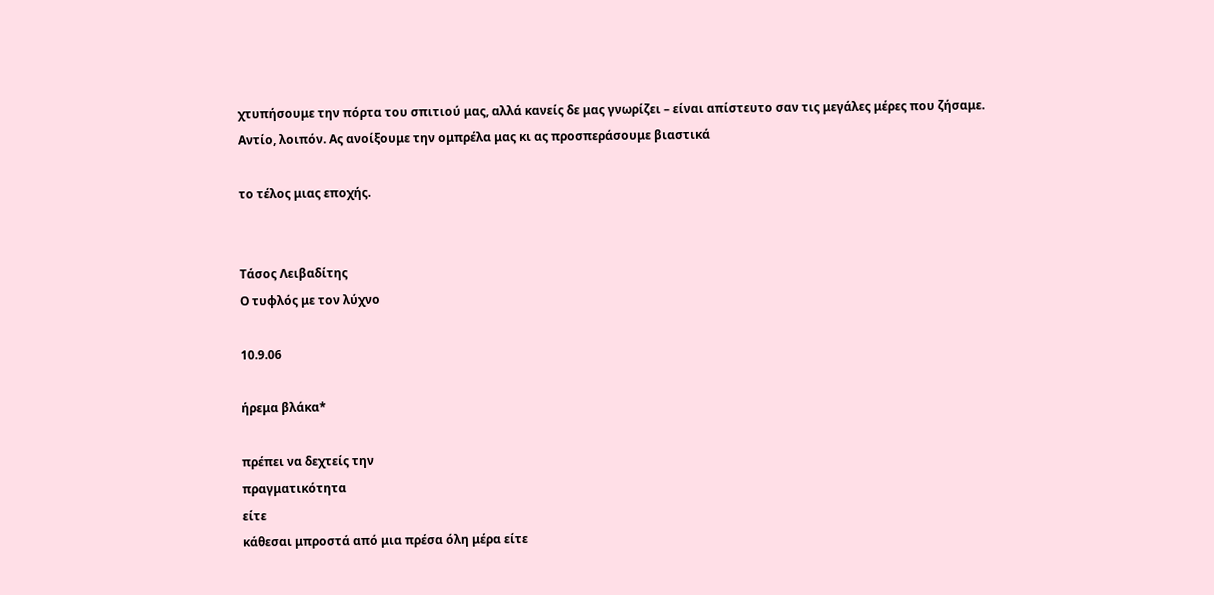χτυπήσουμε την πόρτα του σπιτιού μας, αλλά κανείς δε μας γνωρίζει – είναι απίστευτο σαν τις μεγάλες μέρες που ζήσαμε. Αντίο, λοιπόν. Ας ανοίξουμε την ομπρέλα μας κι ας προσπεράσουμε βιαστικά

το τέλος μιας εποχής.


Τάσος Λειβαδίτης
Ο τυφλός με τον λύχνο

10.9.06

ήρεμα βλάκα*

πρέπει να δεχτείς την
πραγματικότητα
είτε
κάθεσαι μπροστά από μια πρέσα όλη μέρα είτε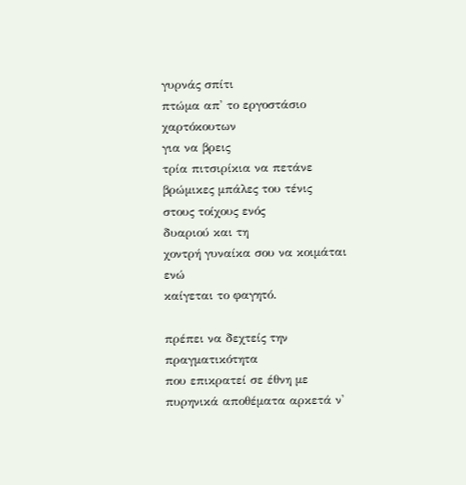γυρνάς σπίτι
πτώμα απ' το εργοστάσιο χαρτόκουτων
για να βρεις
τρία πιτσιρίκια να πετάνε βρώμικες μπάλες του τένις
στους τοίχους ενός
δυαριού και τη
χοντρή γυναίκα σου να κοιμάται ενώ
καίγεται το φαγητό.

πρέπει να δεχτείς την
πραγματικότητα
που επικρατεί σε έθνη με
πυρηνικά αποθέματα αρκετά ν'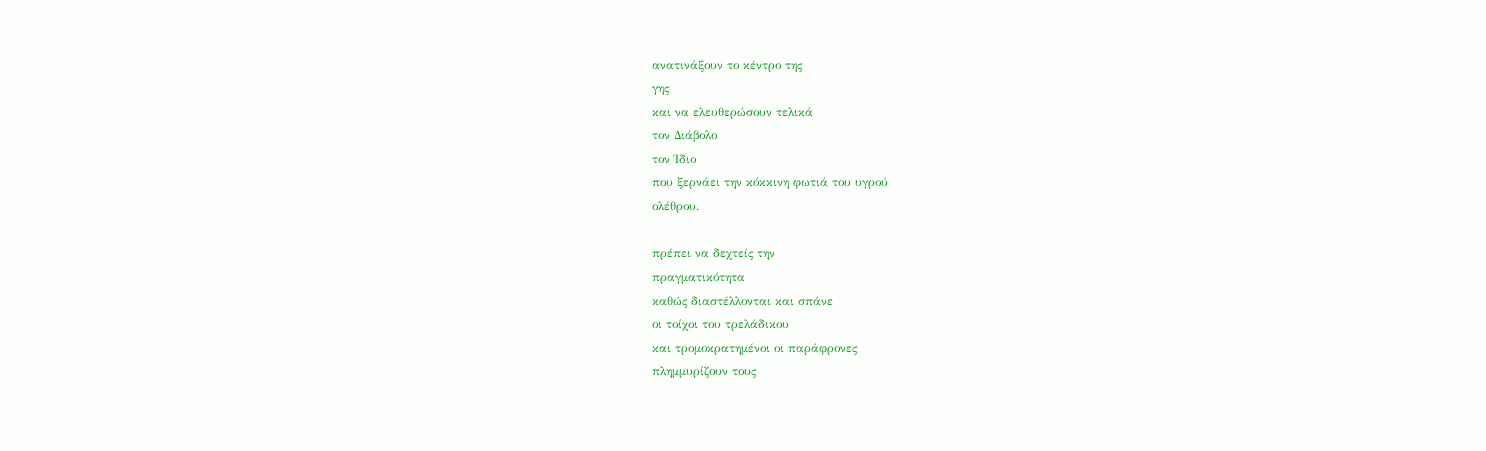ανατινάξουν το κέντρο της
γης
και να ελευθερώσουν τελικά
τον Διάβολο
τον Ίδιο
που ξερνάει την κόκκινη φωτιά του υγρού
ολέθρου.

πρέπει να δεχτείς την
πραγματικότητα
καθώς διαστέλλονται και σπάνε
οι τοίχοι του τρελάδικου
και τρομοκρατημένοι οι παράφρονες
πλημμυρίζουν τους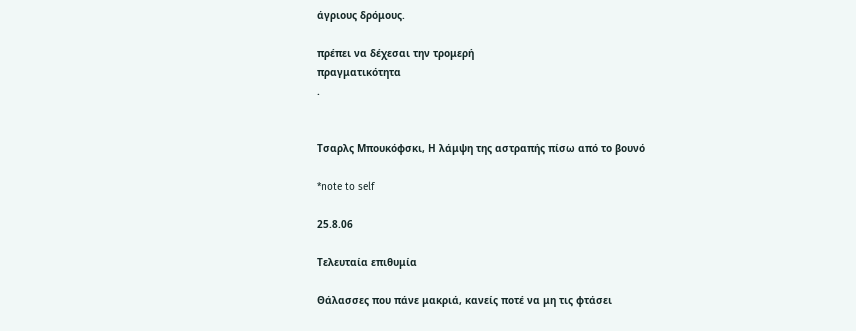άγριους δρόμους.

πρέπει να δέχεσαι την τρομερή
πραγματικότητα
.


Τσαρλς Μπουκόφσκι, Η λάμψη της αστραπής πίσω από το βουνό

*note to self

25.8.06

Τελευταία επιθυμία

Θάλασσες που πάνε μακριά, κανείς ποτέ να μη τις φτάσει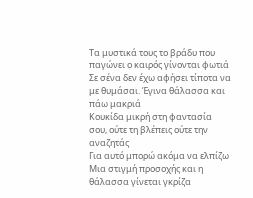Τα μυστικά τους το βράδυ που παγώνει ο καιρός γίνονται φωτιά
Σε σένα δεν έχω αφήσει τίποτα να με θυμάσαι. Έγινα θάλασσα και πάω μακριά
Κουκίδα μικρή στη φαντασία σου, ούτε τη βλέπεις ούτε την αναζητάς
Για αυτό μπορώ ακόμα να ελπίζω
Μια στιγμή προσοχής και η θάλασσα γίνεται γκρίζα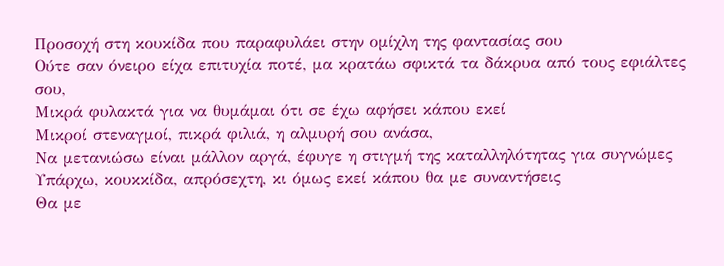Προσοχή στη κουκίδα που παραφυλάει στην ομίχλη της φαντασίας σου
Ούτε σαν όνειρο είχα επιτυχία ποτέ, μα κρατάω σφικτά τα δάκρυα από τους εφιάλτες σου,
Μικρά φυλακτά για να θυμάμαι ότι σε έχω αφήσει κάπου εκεί
Μικροί στεναγμοί, πικρά φιλιά, η αλμυρή σου ανάσα,
Να μετανιώσω είναι μάλλον αργά, έφυγε η στιγμή της καταλληλότητας για συγνώμες
Υπάρχω, κουκκίδα, απρόσεχτη, κι όμως εκεί κάπου θα με συναντήσεις
Θα με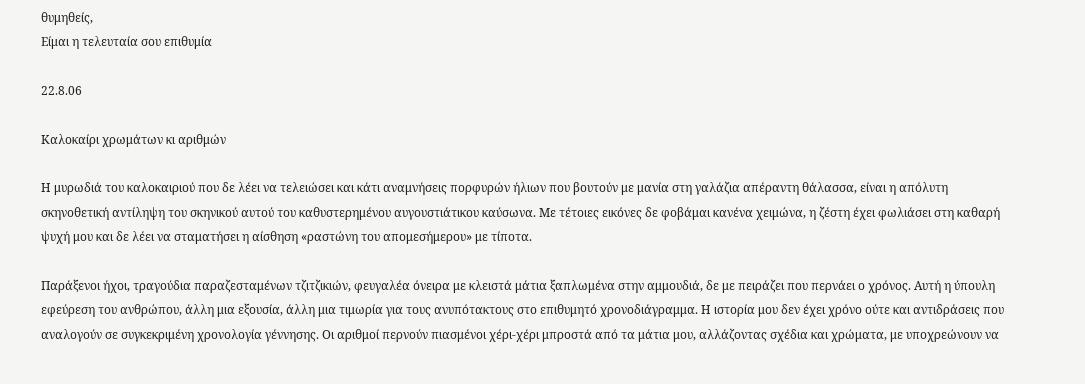θυμηθείς,
Είμαι η τελευταία σου επιθυμία

22.8.06

Καλοκαίρι χρωμάτων κι αριθμών

Η μυρωδιά του καλοκαιριού που δε λέει να τελειώσει και κάτι αναμνήσεις πορφυρών ήλιων που βουτούν με μανία στη γαλάζια απέραντη θάλασσα, είναι η απόλυτη σκηνοθετική αντίληψη του σκηνικού αυτού του καθυστερημένου αυγουστιάτικου καύσωνα. Με τέτοιες εικόνες δε φοβάμαι κανένα χειμώνα, η ζέστη έχει φωλιάσει στη καθαρή ψυχή μου και δε λέει να σταματήσει η αίσθηση «ραστώνη του απομεσήμερου» με τίποτα.

Παράξενοι ήχοι, τραγούδια παραζεσταμένων τζιτζικιών, φευγαλέα όνειρα με κλειστά μάτια ξαπλωμένα στην αμμουδιά, δε με πειράζει που περνάει ο χρόνος. Αυτή η ύπουλη εφεύρεση του ανθρώπου, άλλη μια εξουσία, άλλη μια τιμωρία για τους ανυπότακτους στο επιθυμητό χρονοδιάγραμμα. Η ιστορία μου δεν έχει χρόνο ούτε και αντιδράσεις που αναλογούν σε συγκεκριμένη χρονολογία γέννησης. Οι αριθμοί περνούν πιασμένοι χέρι-χέρι μπροστά από τα μάτια μου, αλλάζοντας σχέδια και χρώματα, με υποχρεώνουν να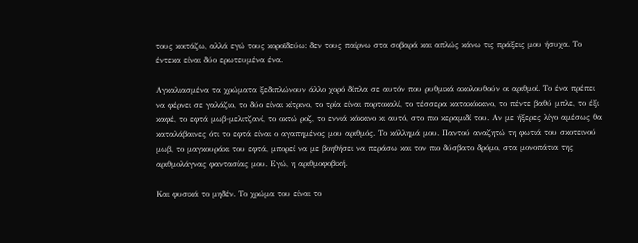τους κοιτάζω, αλλά εγώ τους κοροϊδεύω: δεν τους παίρνω στα σοβαρά και απλώς κάνω τις πράξεις μου ήσυχα. Το έντεκα είναι δύο ερωτευμένα ένα.

Αγκαλιασμένα τα χρώματα ξεδιπλώνουν άλλο χορό δίπλα σε αυτόν που ρυθμικά ακολουθούν οι αριθμοί. Το ένα πρέπει να φέρνει σε γαλάζιο, το δύο είναι κίτρινο, το τρία είναι πορτοκαλί, το τέσσερα κατακόκκινο, το πέντε βαθύ μπλε, το έξι καφέ, το εφτά μωβ-μελιτζανί, το οκτώ ροζ, το εννιά κόκκινο κι αυτό, στο πιο κεραμιδί του. Αν με ήξερες λίγο αμέσως θα καταλάβαινες ότι το εφτά είναι ο αγαπημένος μου αριθμός. Το κόλλημά μου. Παντού αναζητώ τη φωτιά του σκοτεινού μωβ, το μαγκουράκι του εφτά, μπορεί να με βοηθήσει να περάσω και τον πιο δύσβατο δρόμο, στα μονοπάτια της αριθμολάγνας φαντασίας μου. Εγώ, η αριθμοφοβική.

Και φυσικά το μηδέν. Το χρώμα του είναι το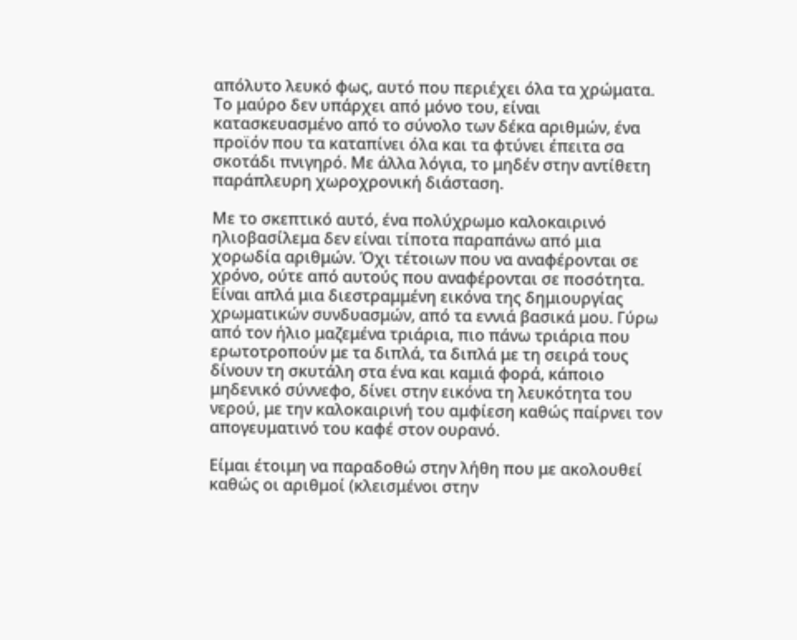απόλυτο λευκό φως, αυτό που περιέχει όλα τα χρώματα. Το μαύρο δεν υπάρχει από μόνο του, είναι κατασκευασμένο από το σύνολο των δέκα αριθμών, ένα προϊόν που τα καταπίνει όλα και τα φτύνει έπειτα σα σκοτάδι πνιγηρό. Με άλλα λόγια, το μηδέν στην αντίθετη παράπλευρη χωροχρονική διάσταση.

Με το σκεπτικό αυτό, ένα πολύχρωμο καλοκαιρινό ηλιοβασίλεμα δεν είναι τίποτα παραπάνω από μια χορωδία αριθμών. Όχι τέτοιων που να αναφέρονται σε χρόνο, ούτε από αυτούς που αναφέρονται σε ποσότητα. Είναι απλά μια διεστραμμένη εικόνα της δημιουργίας χρωματικών συνδυασμών, από τα εννιά βασικά μου. Γύρω από τον ήλιο μαζεμένα τριάρια, πιο πάνω τριάρια που ερωτοτροπούν με τα διπλά, τα διπλά με τη σειρά τους δίνουν τη σκυτάλη στα ένα και καμιά φορά, κάποιο μηδενικό σύννεφο, δίνει στην εικόνα τη λευκότητα του νερού, με την καλοκαιρινή του αμφίεση καθώς παίρνει τον απογευματινό του καφέ στον ουρανό.

Είμαι έτοιμη να παραδοθώ στην λήθη που με ακολουθεί καθώς οι αριθμοί (κλεισμένοι στην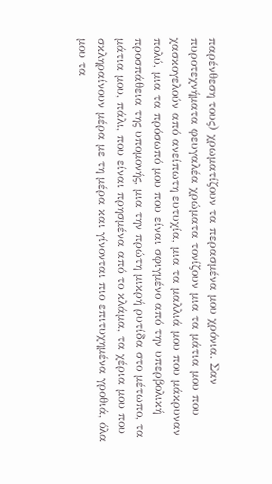παρένθεση τους) χρωματίζουν τα περασμένα μου χρόνια. Σαν πυροτεχνήματα φευγαλέα χρώματα τονίζουν μια τα μάτια μου που χασκογελούν από ανείπωτη ευτυχία, μια τα μαλλιά μου που μάκρυναν πολύ, μια τα πρόσωπό μου που είναι σφιγμένο από την υπερβολική προσπάθεια της υπομονής, μια την πρώτη μικρή ρυτίδα στο μέτωπο, τα μάτια μου, πάλι, που είναι πρησμένα από το κλάμα, τα χέρια μου που σκληραίνουν μέρα με τη μέρα και γίνονται πιο επιτυχημένα γροθιά, όλα μου τα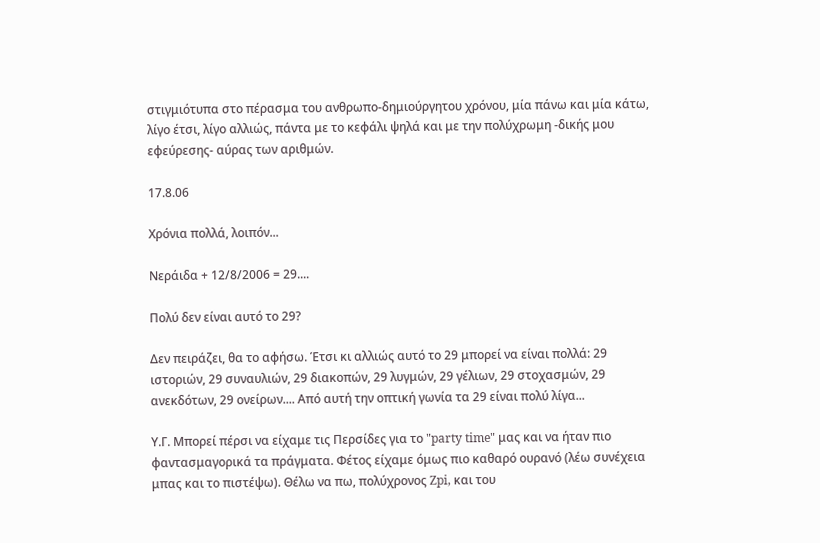στιγμιότυπα στο πέρασμα του ανθρωπο-δημιούργητου χρόνου, μία πάνω και μία κάτω, λίγο έτσι, λίγο αλλιώς, πάντα με το κεφάλι ψηλά και με την πολύχρωμη -δικής μου εφεύρεσης- αύρας των αριθμών.

17.8.06

Χρόνια πολλά, λοιπόν...

Νεράιδα + 12/8/2006 = 29....

Πολύ δεν είναι αυτό το 29?

Δεν πειράζει, θα το αφήσω. Έτσι κι αλλιώς αυτό το 29 μπορεί να είναι πολλά: 29 ιστοριών, 29 συναυλιών, 29 διακοπών, 29 λυγμών, 29 γέλιων, 29 στοχασμών, 29 ανεκδότων, 29 ονείρων.... Από αυτή την οπτική γωνία τα 29 είναι πολύ λίγα...

Υ.Γ. Μπορεί πέρσι να είχαμε τις Περσίδες για το "party time" μας και να ήταν πιο φαντασμαγορικά τα πράγματα. Φέτος είχαμε όμως πιο καθαρό ουρανό (λέω συνέχεια μπας και το πιστέψω). Θέλω να πω, πολύχρονος Zpi, και του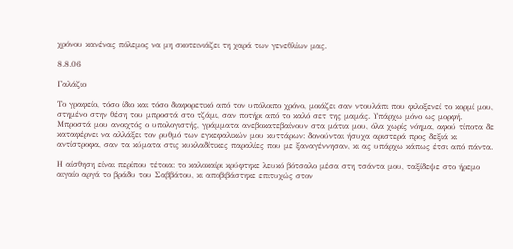χρόνου κανένας πόλεμος να μη σκοτεινιάζει τη χαρά των γενεθλίων μας.

8.8.06

Γαλάζιο

Το γραφείο, τόσο ίδιο και τόσο διαφορετικό από τον υπόλοιπο χρόνο, μοιάζει σαν ντουλάπι που φιλοξενεί το κορμί μου, στημένο στην θέση του μπροστά στο τζάμι, σαν ποτήρι από το καλό σετ της μαμάς. Υπάρχω μόνο ως μορφή. Μπροστά μου ανοιχτός ο υπολογιστής, γράμματα ανεβοκατεβαίνουν στα μάτια μου, όλα χωρίς νόημα, αφού τίποτα δε καταφέρνει να αλλάξει τον ρυθμό των εγκεφαλικών μου κυττάρων: δονούνται ήσυχα αριστερά προς δεξιά κι αντίστροφα, σαν τα κύματα στις κυκλαδίτικες παραλίες που με ξαναγέννησαν, κι ας υπάρχω κάπως έτσι από πάντα.

Η αίσθηση είναι περίπου τέτοια: το καλοκαίρι κρύφτηκε λευκό βότσαλο μέσα στη τσάντα μου, ταξίδεψε στο ήρεμο αιγαίο αργά το βράδυ του Σαββάτου, κι αποβιβάστηκε επιτυχώς στον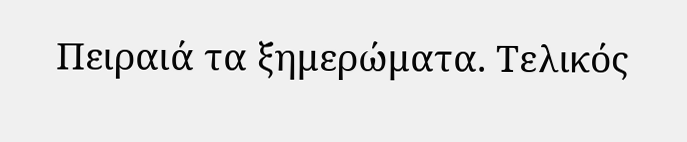Πειραιά τα ξημερώματα. Τελικός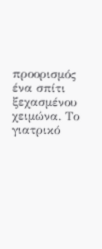προορισμός ένα σπίτι ξεχασμένου χειμώνα. Το γιατρικό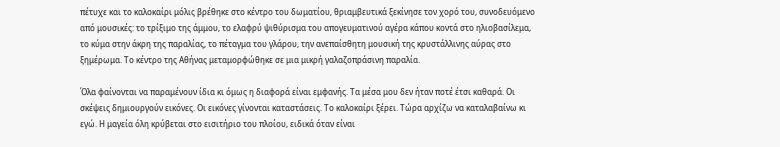πέτυχε και το καλοκαίρι μόλις βρέθηκε στο κέντρο του δωματίου, θριαμβευτικά ξεκίνησε τον χορό του, συνοδευόμενο από μουσικές: το τρίξιμο της άμμου, το ελαφρύ ψιθύρισμα του απογευματινού αγέρα κάπου κοντά στο ηλιοβασίλεμα, το κύμα στην άκρη της παραλίας, το πέταγμα του γλάρου, την ανεπαίσθητη μουσική της κρυστάλλινης αύρας στο ξημέρωμα. Το κέντρο της Αθήνας μεταμορφώθηκε σε μια μικρή γαλαζοπράσινη παραλία.

Όλα φαίνονται να παραμένουν ίδια κι όμως η διαφορά είναι εμφανής. Τα μέσα μου δεν ήταν ποτέ έτσι καθαρά. Οι σκέψεις δημιουργούν εικόνες. Οι εικόνες γίνονται καταστάσεις. Το καλοκαίρι ξέρει. Τώρα αρχίζω να καταλαβαίνω κι εγώ. Η μαγεία όλη κρύβεται στο εισιτήριο του πλοίου, ειδικά όταν είναι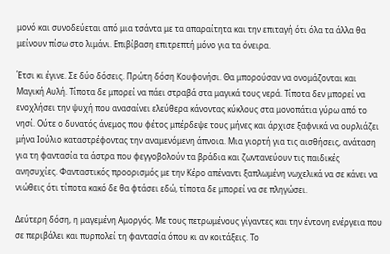μονό και συνοδεύεται από μια τσάντα με τα απαραίτητα και την επιταγή ότι όλα τα άλλα θα μείνουν πίσω στο λιμάνι. Επιβίβαση επιτρεπτή μόνο για τα όνειρα.

Έτσι κι έγινε. Σε δύο δόσεις. Πρώτη δόση Κουφονήσι. Θα μπορούσαν να ονομάζονται και Μαγική Αυλή. Τίποτα δε μπορεί να πάει στραβά στα μαγικά τους νερά. Τίποτα δεν μπορεί να ενοχλήσει την ψυχή που ανασαίνει ελεύθερα κάνοντας κύκλους στα μονοπάτια γύρω από το νησί. Ούτε ο δυνατός άνεμος που φέτος μπέρδεψε τους μήνες και άρχισε ξαφνικά να ουρλιάζει μήνα Ιούλιο καταστρέφοντας την αναμενόμενη άπνοια. Μια γιορτή για τις αισθήσεις, ανάταση για τη φαντασία τα άστρα που φεγγοβολούν τα βράδια και ζωντανεύουν τις παιδικές ανησυχίες. Φανταστικός προορισμός με την Κέρο απέναντι ξαπλωμένη νωχελικά να σε κάνει να νιώθεις ότι τίποτα κακό δε θα φτάσει εδώ, τίποτα δε μπορεί να σε πληγώσει.

Δεύτερη δόση, η μαγεμένη Αμοργός. Με τους πετρωμένους γίγαντες και την έντονη ενέργεια που σε περιβάλει και πυρπολεί τη φαντασία όπου κι αν κοιτάξεις. Το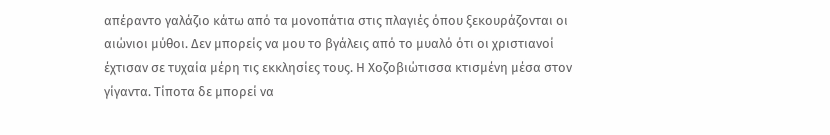απέραντο γαλάζιο κάτω από τα μονοπάτια στις πλαγιές όπου ξεκουράζονται οι αιώνιοι μύθοι. Δεν μπορείς να μου το βγάλεις από το μυαλό ότι οι χριστιανοί έχτισαν σε τυχαία μέρη τις εκκλησίες τους. Η Χοζοβιώτισσα κτισμένη μέσα στον γίγαντα. Τίποτα δε μπορεί να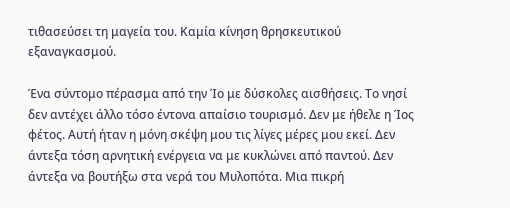τιθασεύσει τη μαγεία του. Καμία κίνηση θρησκευτικού εξαναγκασμού.

Ένα σύντομο πέρασμα από την Ίο με δύσκολες αισθήσεις. Το νησί δεν αντέχει άλλο τόσο έντονα απαίσιο τουρισμό. Δεν με ήθελε η Ίος φέτος. Αυτή ήταν η μόνη σκέψη μου τις λίγες μέρες μου εκεί. Δεν άντεξα τόση αρνητική ενέργεια να με κυκλώνει από παντού. Δεν άντεξα να βουτήξω στα νερά του Μυλοπότα. Μια πικρή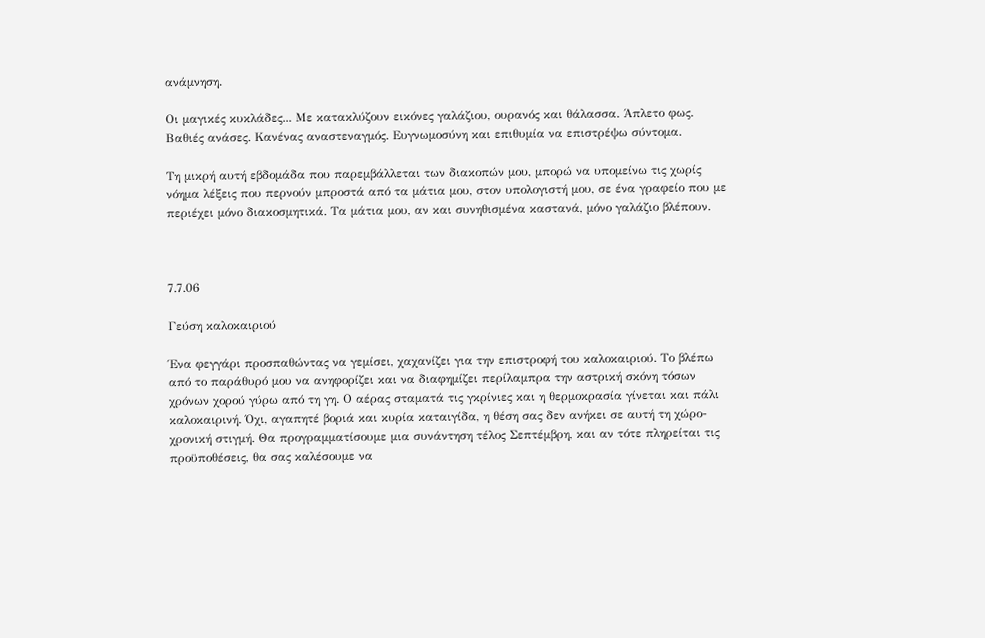ανάμνηση.

Οι μαγικές κυκλάδες... Με κατακλύζουν εικόνες γαλάζιου, ουρανός και θάλασσα. Άπλετο φως. Βαθιές ανάσες. Κανένας αναστεναγμός. Ευγνωμοσύνη και επιθυμία να επιστρέψω σύντομα.

Τη μικρή αυτή εβδομάδα που παρεμβάλλεται των διακοπών μου, μπορώ να υπομείνω τις χωρίς νόημα λέξεις που περνούν μπροστά από τα μάτια μου, στον υπολογιστή μου, σε ένα γραφείο που με περιέχει μόνο διακοσμητικά. Τα μάτια μου, αν και συνηθισμένα καστανά, μόνο γαλάζιο βλέπουν.



7.7.06

Γεύση καλοκαιριού

Ένα φεγγάρι προσπαθώντας να γεμίσει, χαχανίζει για την επιστροφή του καλοκαιριού. Το βλέπω από το παράθυρό μου να ανηφορίζει και να διαφημίζει περίλαμπρα την αστρική σκόνη τόσων χρόνων χορού γύρω από τη γη. Ο αέρας σταματά τις γκρίνιες και η θερμοκρασία γίνεται και πάλι καλοκαιρινή. Όχι, αγαπητέ βοριά και κυρία καταιγίδα, η θέση σας δεν ανήκει σε αυτή τη χώρο-χρονική στιγμή. Θα προγραμματίσουμε μια συνάντηση τέλος Σεπτέμβρη, και αν τότε πληρείται τις προϋποθέσεις, θα σας καλέσουμε να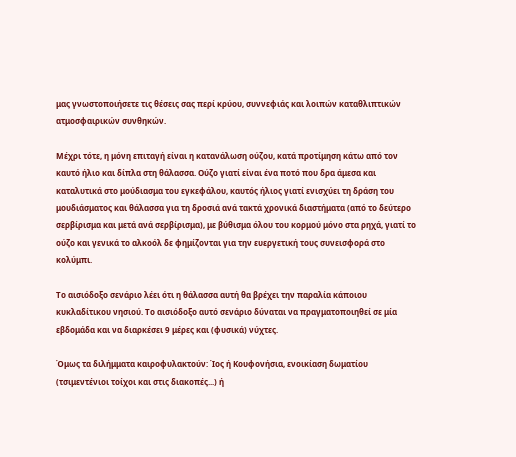μας γνωστοποιήσετε τις θέσεις σας περί κρύου, συννεφιάς και λοιπών καταθλιπτικών ατμοσφαιρικών συνθηκών.

Μέχρι τότε, η μόνη επιταγή είναι η κατανάλωση ούζου, κατά προτίμηση κάτω από τον καυτό ήλιο και δίπλα στη θάλασσα. Ούζο γιατί είναι ένα ποτό που δρα άμεσα και καταλυτικά στο μούδιασμα του εγκεφάλου, καυτός ήλιος γιατί ενισχύει τη δράση του μουδιάσματος και θάλασσα για τη δροσιά ανά τακτά χρονικά διαστήματα (από το δεύτερο σερβίρισμα και μετά ανά σερβίρισμα), με βύθισμα όλου του κορμού μόνο στα ρηχά, γιατί το ούζο και γενικά το αλκοόλ δε φημίζονται για την ευεργετική τους συνεισφορά στο κολύμπι.

Το αισιόδοξο σενάριο λέει ότι η θάλασσα αυτή θα βρέχει την παραλία κάποιου κυκλαδίτικου νησιού. Το αισιόδοξο αυτό σενάριο δύναται να πραγματοποιηθεί σε μία εβδομάδα και να διαρκέσει 9 μέρες και (φυσικά) νύχτες.

Όμως τα διλήμματα καιροφυλακτούν: Ίος ή Κουφονήσια, ενοικίαση δωματίου (τσιμεντένιοι τοίχοι και στις διακοπές...) ή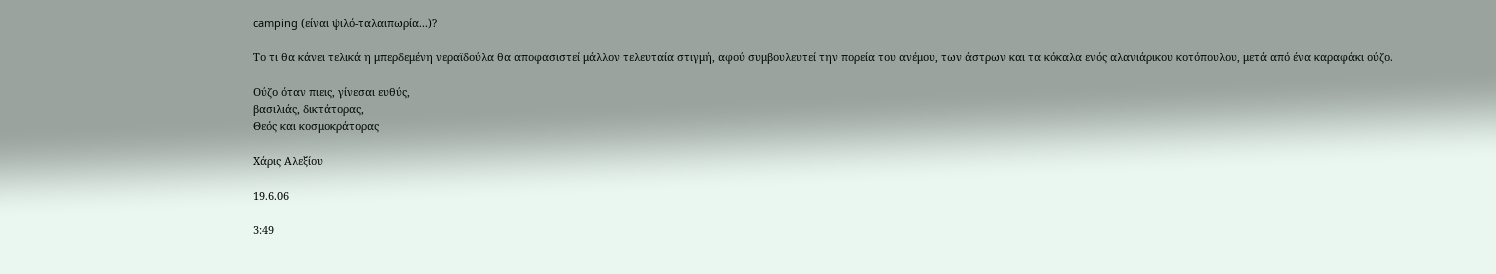camping (είναι ψιλό-ταλαιπωρία...)?

Το τι θα κάνει τελικά η μπερδεμένη νεραϊδούλα θα αποφασιστεί μάλλον τελευταία στιγμή, αφού συμβουλευτεί την πορεία του ανέμου, των άστρων και τα κόκαλα ενός αλανιάρικου κοτόπουλου, μετά από ένα καραφάκι ούζο.

Ούζο όταν πιεις, γίνεσαι ευθύς,
βασιλιάς, δικτάτορας,
Θεός και κοσμοκράτορας

Χάρις Αλεξίου

19.6.06

3:49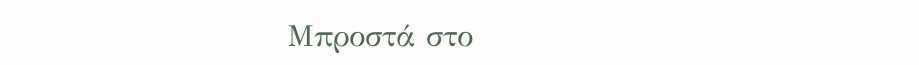Μπροστά στο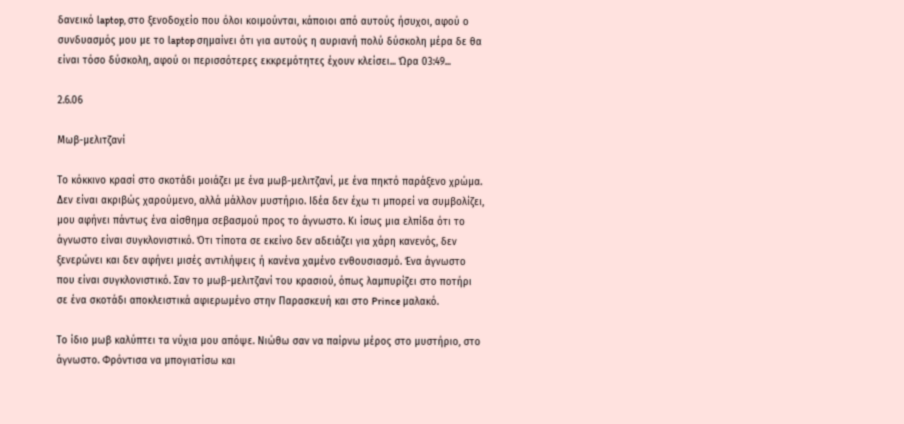δανεικό laptop, στο ξενοδοχείο που όλοι κοιμούνται, κάποιοι από αυτούς ήσυχοι, αφού ο συνδυασμός μου με το laptop σημαίνει ότι για αυτούς η αυριανή πολύ δύσκολη μέρα δε θα είναι τόσο δύσκολη, αφού οι περισσότερες εκκρεμότητες έχουν κλείσει... Ώρα 03:49...

2.6.06

Μωβ-μελιτζανί

Το κόκκινο κρασί στο σκοτάδι μοιάζει με ένα μωβ-μελιτζανί, με ένα πηκτό παράξενο χρώμα. Δεν είναι ακριβώς χαρούμενο, αλλά μάλλον μυστήριο. Ιδέα δεν έχω τι μπορεί να συμβολίζει, μου αφήνει πάντως ένα αίσθημα σεβασμού προς το άγνωστο. Κι ίσως μια ελπίδα ότι το άγνωστο είναι συγκλονιστικό. Ότι τίποτα σε εκείνο δεν αδειάζει για χάρη κανενός, δεν ξενερώνει και δεν αφήνει μισές αντιλήψεις ή κανένα χαμένο ενθουσιασμό. Ένα άγνωστο που είναι συγκλονιστικό. Σαν το μωβ-μελιτζανί του κρασιού, όπως λαμπυρίζει στο ποτήρι σε ένα σκοτάδι αποκλειστικά αφιερωμένο στην Παρασκευή και στο Prince μαλακό.

Το ίδιο μωβ καλύπτει τα νύχια μου απόψε. Νιώθω σαν να παίρνω μέρος στο μυστήριο, στο άγνωστο. Φρόντισα να μπογιατίσω και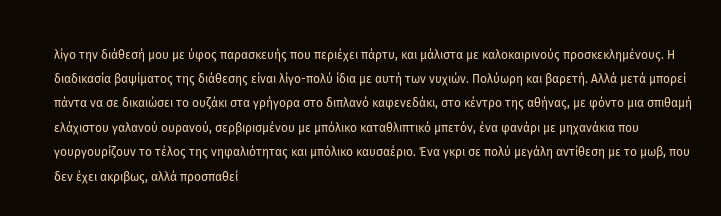λίγο την διάθεσή μου με ύφος παρασκευής που περιέχει πάρτυ, και μάλιστα με καλοκαιρινούς προσκεκλημένους. Η διαδικασία βαψίματος της διάθεσης είναι λίγο-πολύ ίδια με αυτή των νυχιών. Πολύωρη και βαρετή. Αλλά μετά μπορεί πάντα να σε δικαιώσει το ουζάκι στα γρήγορα στο διπλανό καφενεδάκι, στο κέντρο της αθήνας, με φόντο μια σπιθαμή ελάχιστου γαλανού ουρανού, σερβιρισμένου με μπόλικο καταθλιπτικό μπετόν, ένα φανάρι με μηχανάκια που γουργουρίζουν το τέλος της νηφαλιότητας και μπόλικο καυσαέριο. Ένα γκρι σε πολύ μεγάλη αντίθεση με το μωβ, που δεν έχει ακριβως, αλλά προσπαθεί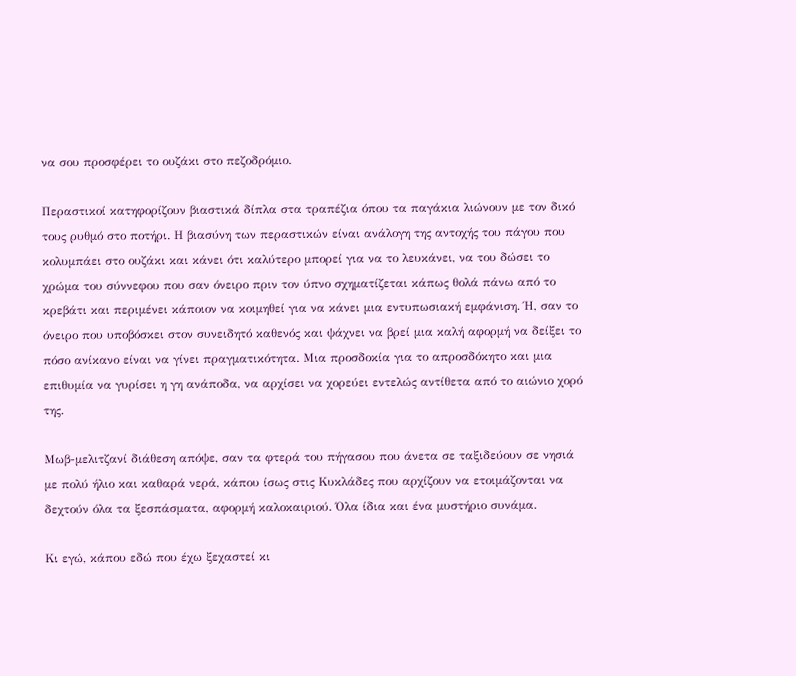να σου προσφέρει το ουζάκι στο πεζοδρόμιο.

Περαστικοί κατηφορίζουν βιαστικά δίπλα στα τραπέζια όπου τα παγάκια λιώνουν με τον δικό τους ρυθμό στο ποτήρι. Η βιασύνη των περαστικών είναι ανάλογη της αντοχής του πάγου που κολυμπάει στο ουζάκι και κάνει ότι καλύτερο μπορεί για να το λευκάνει, να του δώσει το χρώμα του σύννεφου που σαν όνειρο πριν τον ύπνο σχηματίζεται κάπως θολά πάνω από το κρεβάτι και περιμένει κάποιον να κοιμηθεί για να κάνει μια εντυπωσιακή εμφάνιση. Ή, σαν το όνειρο που υποβόσκει στον συνειδητό καθενός και ψάχνει να βρεί μια καλή αφορμή να δείξει το πόσο ανίκανο είναι να γίνει πραγματικότητα. Μια προσδοκία για το απροσδόκητο και μια επιθυμία να γυρίσει η γη ανάποδα, να αρχίσει να χορεύει εντελώς αντίθετα από το αιώνιο χορό της.

Μωβ-μελιτζανί διάθεση απόψε, σαν τα φτερά του πήγασου που άνετα σε ταξιδεύουν σε νησιά με πολύ ήλιο και καθαρά νερά, κάπου ίσως στις Κυκλάδες που αρχίζουν να ετοιμάζονται να δεχτούν όλα τα ξεσπάσματα, αφορμή καλοκαιριού. Όλα ίδια και ένα μυστήριο συνάμα.

Κι εγώ, κάπου εδώ που έχω ξεχαστεί κι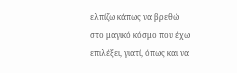ελπίζω κάπως να βρεθώ στο μαγικό κόσμο που έχω επιλέξει, γιατί, όπως και να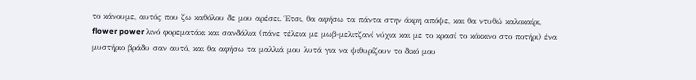το κάνουμε, αυτός που ζω καθόλου δε μου αρέσει. Έτσι, θα αφήσω τα πάντα στην άκρη απόψε, και θα ντυθώ καλοκαίρι, flower power λινό φορεματάκι και σανδάλια (πάνε τέλεια με μωβ-μελιτζανί νύχια και με το κρασί το κόκκινο στο ποτήρι) ένα μυστήριο βράδυ σαν αυτό, και θα αφήσω τα μαλλιά μου λυτά για να ψιθυρίζουν το δικό μου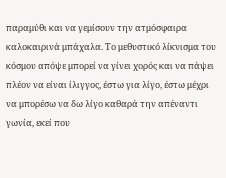παραμύθι και να γεμίσουν την ατμόσφαιρα καλοκαιρινά μπάχαλα. Το μεθυστικό λίκνισμα του κόσμου απόψε μπορεί να γίνει χορός και να πάψει πλέον να είναι ίλιγγος, έστω για λίγο, έστω μέχρι να μπορέσω να δω λίγο καθαρά την απέναντι γωνία, εκεί που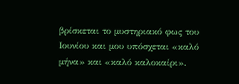βρίσκεται το μυστηριακό φως του Ιουνίου και μου υπόσχεται «καλό μήνα» και «καλό καλοκαίρι».